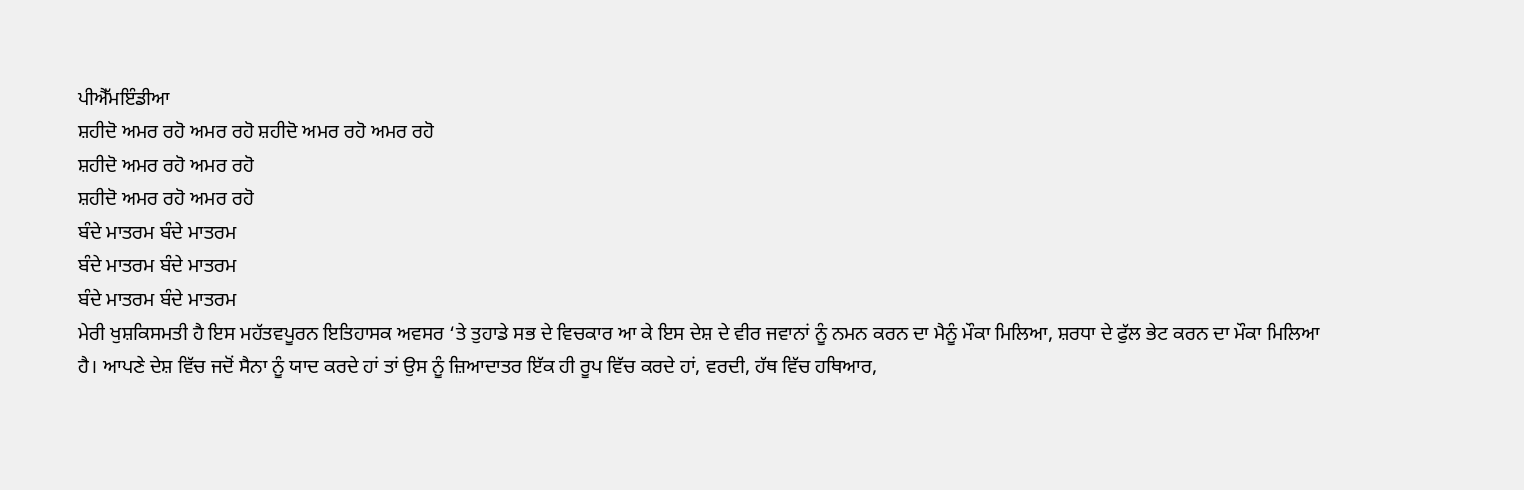ਪੀਐੱਮਇੰਡੀਆ
ਸ਼ਹੀਦੋ ਅਮਰ ਰਹੋ ਅਮਰ ਰਹੋ ਸ਼ਹੀਦੋ ਅਮਰ ਰਹੋ ਅਮਰ ਰਹੋ
ਸ਼ਹੀਦੋ ਅਮਰ ਰਹੋ ਅਮਰ ਰਹੋ
ਸ਼ਹੀਦੋ ਅਮਰ ਰਹੋ ਅਮਰ ਰਹੋ
ਬੰਦੇ ਮਾਤਰਮ ਬੰਦੇ ਮਾਤਰਮ
ਬੰਦੇ ਮਾਤਰਮ ਬੰਦੇ ਮਾਤਰਮ
ਬੰਦੇ ਮਾਤਰਮ ਬੰਦੇ ਮਾਤਰਮ
ਮੇਰੀ ਖੁਸ਼ਕਿਸਮਤੀ ਹੈ ਇਸ ਮਹੱਤਵਪੂਰਨ ਇਤਿਹਾਸਕ ਅਵਸਰ ‘ਤੇ ਤੁਹਾਡੇ ਸਭ ਦੇ ਵਿਚਕਾਰ ਆ ਕੇ ਇਸ ਦੇਸ਼ ਦੇ ਵੀਰ ਜਵਾਨਾਂ ਨੂੰ ਨਮਨ ਕਰਨ ਦਾ ਮੈਨੂੰ ਮੌਕਾ ਮਿਲਿਆ, ਸ਼ਰਧਾ ਦੇ ਫੁੱਲ ਭੇਟ ਕਰਨ ਦਾ ਮੌਕਾ ਮਿਲਿਆ ਹੈ। ਆਪਣੇ ਦੇਸ਼ ਵਿੱਚ ਜਦੋਂ ਸੈਨਾ ਨੂੰ ਯਾਦ ਕਰਦੇ ਹਾਂ ਤਾਂ ਉਸ ਨੂੰ ਜ਼ਿਆਦਾਤਰ ਇੱਕ ਹੀ ਰੂਪ ਵਿੱਚ ਕਰਦੇ ਹਾਂ, ਵਰਦੀ, ਹੱਥ ਵਿੱਚ ਹਥਿਆਰ,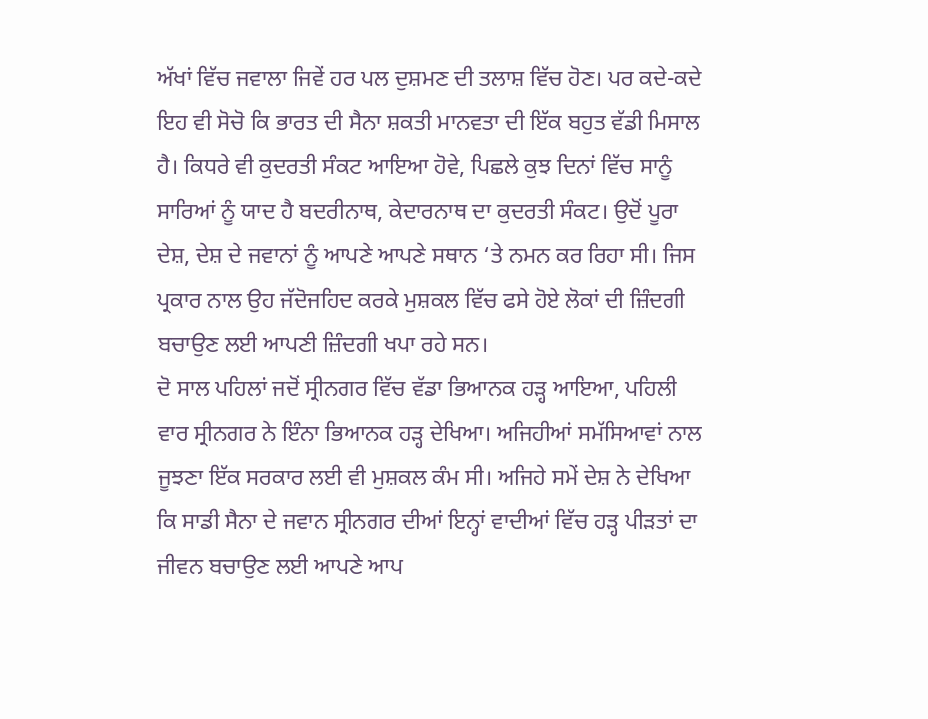ਅੱਖਾਂ ਵਿੱਚ ਜਵਾਲਾ ਜਿਵੇਂ ਹਰ ਪਲ ਦੁਸ਼ਮਣ ਦੀ ਤਲਾਸ਼ ਵਿੱਚ ਹੋਣ। ਪਰ ਕਦੇ-ਕਦੇ ਇਹ ਵੀ ਸੋਚੋ ਕਿ ਭਾਰਤ ਦੀ ਸੈਨਾ ਸ਼ਕਤੀ ਮਾਨਵਤਾ ਦੀ ਇੱਕ ਬਹੁਤ ਵੱਡੀ ਮਿਸਾਲ ਹੈ। ਕਿਧਰੇ ਵੀ ਕੁਦਰਤੀ ਸੰਕਟ ਆਇਆ ਹੋਵੇ, ਪਿਛਲੇ ਕੁਝ ਦਿਨਾਂ ਵਿੱਚ ਸਾਨੂੰ ਸਾਰਿਆਂ ਨੂੰ ਯਾਦ ਹੈ ਬਦਰੀਨਾਥ, ਕੇਦਾਰਨਾਥ ਦਾ ਕੁਦਰਤੀ ਸੰਕਟ। ਉਦੋਂ ਪੂਰਾ ਦੇਸ਼, ਦੇਸ਼ ਦੇ ਜਵਾਨਾਂ ਨੂੰ ਆਪਣੇ ਆਪਣੇ ਸਥਾਨ ‘ਤੇ ਨਮਨ ਕਰ ਰਿਹਾ ਸੀ। ਜਿਸ ਪ੍ਰਕਾਰ ਨਾਲ ਉਹ ਜੱਦੋਜਹਿਦ ਕਰਕੇ ਮੁਸ਼ਕਲ ਵਿੱਚ ਫਸੇ ਹੋਏ ਲੋਕਾਂ ਦੀ ਜ਼ਿੰਦਗੀ ਬਚਾਉਣ ਲਈ ਆਪਣੀ ਜ਼ਿੰਦਗੀ ਖਪਾ ਰਹੇ ਸਨ।
ਦੋ ਸਾਲ ਪਹਿਲਾਂ ਜਦੋਂ ਸ੍ਰੀਨਗਰ ਵਿੱਚ ਵੱਡਾ ਭਿਆਨਕ ਹੜ੍ਹ ਆਇਆ, ਪਹਿਲੀ ਵਾਰ ਸ੍ਰੀਨਗਰ ਨੇ ਇੰਨਾ ਭਿਆਨਕ ਹੜ੍ਹ ਦੇਖਿਆ। ਅਜਿਹੀਆਂ ਸਮੱਸਿਆਵਾਂ ਨਾਲ ਜੂਝਣਾ ਇੱਕ ਸਰਕਾਰ ਲਈ ਵੀ ਮੁਸ਼ਕਲ ਕੰਮ ਸੀ। ਅਜਿਹੇ ਸਮੇਂ ਦੇਸ਼ ਨੇ ਦੇਖਿਆ ਕਿ ਸਾਡੀ ਸੈਨਾ ਦੇ ਜਵਾਨ ਸ੍ਰੀਨਗਰ ਦੀਆਂ ਇਨ੍ਹਾਂ ਵਾਦੀਆਂ ਵਿੱਚ ਹੜ੍ਹ ਪੀੜਤਾਂ ਦਾ ਜੀਵਨ ਬਚਾਉਣ ਲਈ ਆਪਣੇ ਆਪ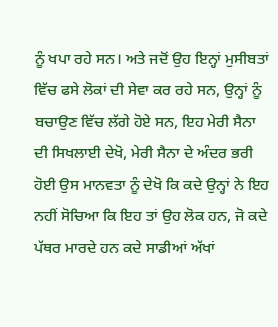ਨੂੰ ਖਪਾ ਰਹੇ ਸਨ। ਅਤੇ ਜਦੋਂ ਉਹ ਇਨ੍ਹਾਂ ਮੁਸੀਬਤਾਂ ਵਿੱਚ ਫਸੇ ਲੋਕਾਂ ਦੀ ਸੇਵਾ ਕਰ ਰਹੇ ਸਨ, ਉਨ੍ਹਾਂ ਨੂੰ ਬਚਾਉਣ ਵਿੱਚ ਲੱਗੇ ਹੋਏ ਸਨ, ਇਹ ਮੇਰੀ ਸੈਨਾ ਦੀ ਸਿਖਲਾਈ ਦੇਖੋ, ਮੇਰੀ ਸੈਨਾ ਦੇ ਅੰਦਰ ਭਰੀ ਹੋਈ ਉਸ ਮਾਨਵਤਾ ਨੂੰ ਦੇਖੋ ਕਿ ਕਦੇ ਉਨ੍ਹਾਂ ਨੇ ਇਹ ਨਹੀਂ ਸੋਚਿਆ ਕਿ ਇਹ ਤਾਂ ਉਹ ਲੋਕ ਹਨ, ਜੋ ਕਦੇ ਪੱਥਰ ਮਾਰਦੇ ਹਨ ਕਦੇ ਸਾਡੀਆਂ ਅੱਖਾਂ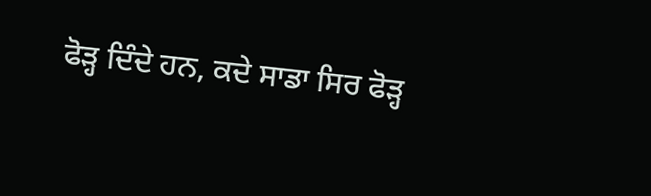ਫੋੜ੍ਹ ਦਿੰਦੇ ਹਨ, ਕਦੇ ਸਾਡਾ ਸਿਰ ਫੋੜ੍ਹ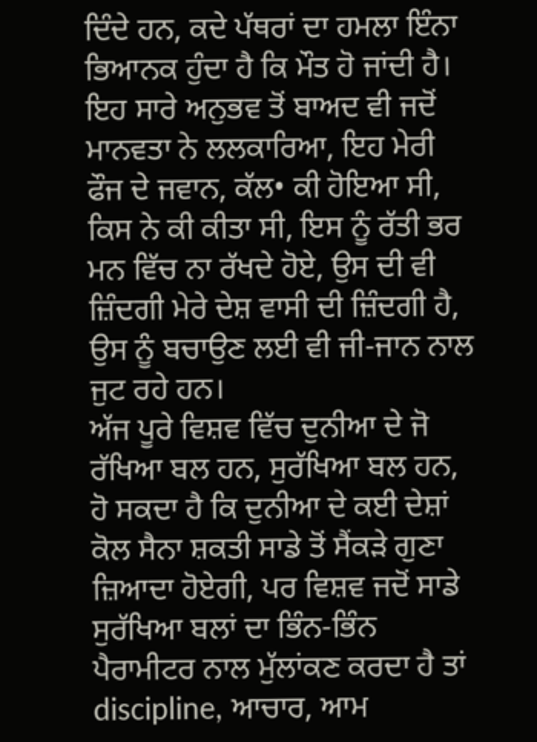ਦਿੰਦੇ ਹਨ, ਕਦੇ ਪੱਥਰਾਂ ਦਾ ਹਮਲਾ ਇੰਨਾ ਭਿਆਨਕ ਹੁੰਦਾ ਹੈ ਕਿ ਮੌਤ ਹੋ ਜਾਂਦੀ ਹੈ। ਇਹ ਸਾਰੇ ਅਨੁਭਵ ਤੋਂ ਬਾਅਦ ਵੀ ਜਦੋਂ ਮਾਨਵਤਾ ਨੇ ਲਲਕਾਰਿਆ, ਇਹ ਮੇਰੀ ਫੌਜ ਦੇ ਜਵਾਨ, ਕੱਲ• ਕੀ ਹੋਇਆ ਸੀ, ਕਿਸ ਨੇ ਕੀ ਕੀਤਾ ਸੀ, ਇਸ ਨੂੰ ਰੱਤੀ ਭਰ ਮਨ ਵਿੱਚ ਨਾ ਰੱਖਦੇ ਹੋਏ, ਉਸ ਦੀ ਵੀ ਜ਼ਿੰਦਗੀ ਮੇਰੇ ਦੇਸ਼ ਵਾਸੀ ਦੀ ਜ਼ਿੰਦਗੀ ਹੈ, ਉਸ ਨੂੰ ਬਚਾਉਣ ਲਈ ਵੀ ਜੀ-ਜਾਨ ਨਾਲ ਜੁਟ ਰਹੇ ਹਨ।
ਅੱਜ ਪੂਰੇ ਵਿਸ਼ਵ ਵਿੱਚ ਦੁਨੀਆ ਦੇ ਜੋ ਰੱਖਿਆ ਬਲ ਹਨ, ਸੁਰੱਖਿਆ ਬਲ ਹਨ, ਹੋ ਸਕਦਾ ਹੈ ਕਿ ਦੁਨੀਆ ਦੇ ਕਈ ਦੇਸ਼ਾਂ ਕੋਲ ਸੈਨਾ ਸ਼ਕਤੀ ਸਾਡੇ ਤੋਂ ਸੈਂਕੜੇ ਗੁਣਾ ਜ਼ਿਆਦਾ ਹੋਏਗੀ, ਪਰ ਵਿਸ਼ਵ ਜਦੋਂ ਸਾਡੇ ਸੁਰੱਖਿਆ ਬਲਾਂ ਦਾ ਭਿੰਨ-ਭਿੰਨ ਪੈਰਾਮੀਟਰ ਨਾਲ ਮੁੱਲਾਂਕਣ ਕਰਦਾ ਹੈ ਤਾਂ discipline, ਆਚਾਰ, ਆਮ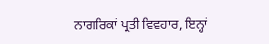ਨਾਗਰਿਕਾਂ ਪ੍ਰਤੀ ਵਿਵਹਾਰ, ਇਨ੍ਹਾਂ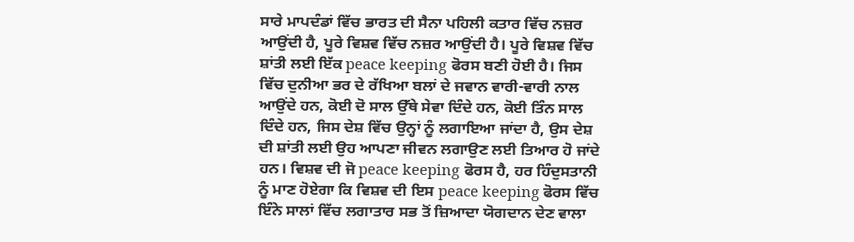ਸਾਰੇ ਮਾਪਦੰਡਾਂ ਵਿੱਚ ਭਾਰਤ ਦੀ ਸੈਨਾ ਪਹਿਲੀ ਕਤਾਰ ਵਿੱਚ ਨਜ਼ਰ ਆਉਂਦੀ ਹੈ, ਪੂਰੇ ਵਿਸ਼ਵ ਵਿੱਚ ਨਜ਼ਰ ਆਉਂਦੀ ਹੈ। ਪੂਰੇ ਵਿਸ਼ਵ ਵਿੱਚ ਸ਼ਾਂਤੀ ਲਈ ਇੱਕ peace keeping ਫੋਰਸ ਬਣੀ ਹੋਈ ਹੈ। ਜਿਸ ਵਿੱਚ ਦੁਨੀਆ ਭਰ ਦੇ ਰੱਖਿਆ ਬਲਾਂ ਦੇ ਜਵਾਨ ਵਾਰੀ-ਵਾਰੀ ਨਾਲ ਆਉਂਦੇ ਹਨ, ਕੋਈ ਦੋ ਸਾਲ ਉੱਥੇ ਸੇਵਾ ਦਿੰਦੇ ਹਨ, ਕੋਈ ਤਿੰਨ ਸਾਲ ਦਿੰਦੇ ਹਨ, ਜਿਸ ਦੇਸ਼ ਵਿੱਚ ਉਨ੍ਹਾਂ ਨੂੰ ਲਗਾਇਆ ਜਾਂਦਾ ਹੈ, ਉਸ ਦੇਸ਼ ਦੀ ਸ਼ਾਂਤੀ ਲਈ ਉਹ ਆਪਣਾ ਜੀਵਨ ਲਗਾਉਣ ਲਈ ਤਿਆਰ ਹੋ ਜਾਂਦੇ ਹਨ। ਵਿਸ਼ਵ ਦੀ ਜੋ peace keeping ਫੋਰਸ ਹੈ, ਹਰ ਹਿੰਦੁਸਤਾਨੀ ਨੂੰ ਮਾਣ ਹੋਏਗਾ ਕਿ ਵਿਸ਼ਵ ਦੀ ਇਸ peace keeping ਫੋਰਸ ਵਿੱਚ ਇੰਨੇ ਸਾਲਾਂ ਵਿੱਚ ਲਗਾਤਾਰ ਸਭ ਤੋਂ ਜ਼ਿਆਦਾ ਯੋਗਦਾਨ ਦੇਣ ਵਾਲਾ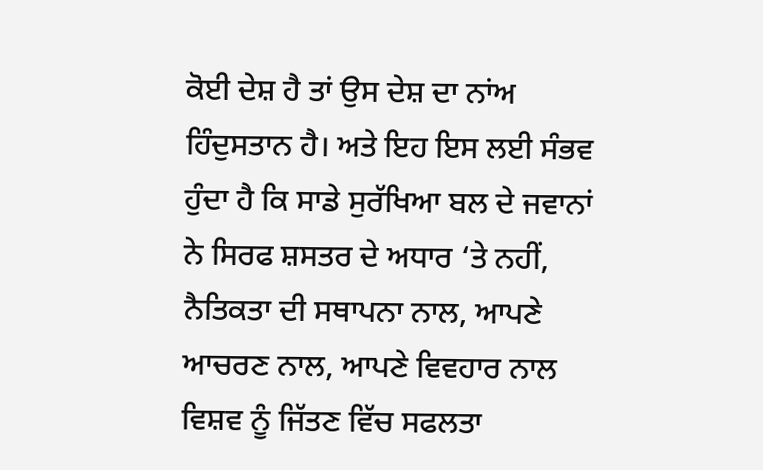ਕੋਈ ਦੇਸ਼ ਹੈ ਤਾਂ ਉਸ ਦੇਸ਼ ਦਾ ਨਾਂਅ ਹਿੰਦੁਸਤਾਨ ਹੈ। ਅਤੇ ਇਹ ਇਸ ਲਈ ਸੰਭਵ ਹੁੰਦਾ ਹੈ ਕਿ ਸਾਡੇ ਸੁਰੱਖਿਆ ਬਲ ਦੇ ਜਵਾਨਾਂ ਨੇ ਸਿਰਫ ਸ਼ਸਤਰ ਦੇ ਅਧਾਰ ‘ਤੇ ਨਹੀਂ, ਨੈਤਿਕਤਾ ਦੀ ਸਥਾਪਨਾ ਨਾਲ, ਆਪਣੇ ਆਚਰਣ ਨਾਲ, ਆਪਣੇ ਵਿਵਹਾਰ ਨਾਲ ਵਿਸ਼ਵ ਨੂੰ ਜਿੱਤਣ ਵਿੱਚ ਸਫਲਤਾ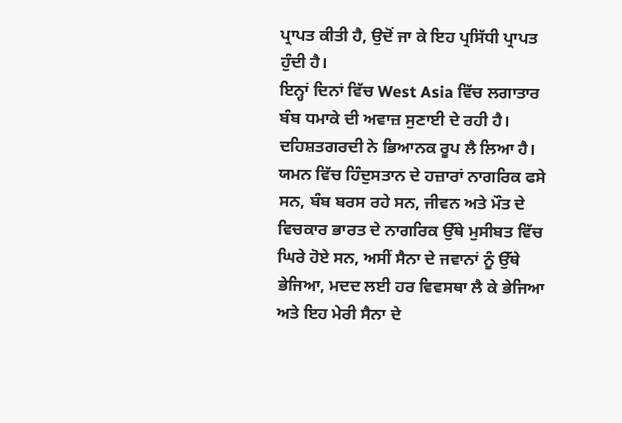ਪ੍ਰਾਪਤ ਕੀਤੀ ਹੈ, ਉਦੋਂ ਜਾ ਕੇ ਇਹ ਪ੍ਰਸਿੱਧੀ ਪ੍ਰਾਪਤ ਹੁੰਦੀ ਹੈ।
ਇਨ੍ਹਾਂ ਦਿਨਾਂ ਵਿੱਚ West Asia ਵਿੱਚ ਲਗਾਤਾਰ ਬੰਬ ਧਮਾਕੇ ਦੀ ਅਵਾਜ਼ ਸੁਣਾਈ ਦੇ ਰਹੀ ਹੈ। ਦਹਿਸ਼ਤਗਰਦੀ ਨੇ ਭਿਆਨਕ ਰੂਪ ਲੈ ਲਿਆ ਹੈ। ਯਮਨ ਵਿੱਚ ਹਿੰਦੁਸਤਾਨ ਦੇ ਹਜ਼ਾਰਾਂ ਨਾਗਰਿਕ ਫਸੇ ਸਨ, ਬੰਬ ਬਰਸ ਰਹੇ ਸਨ, ਜੀਵਨ ਅਤੇ ਮੌਤ ਦੇ ਵਿਚਕਾਰ ਭਾਰਤ ਦੇ ਨਾਗਰਿਕ ਉੱਥੇ ਮੁਸੀਬਤ ਵਿੱਚ ਘਿਰੇ ਹੋਏ ਸਨ, ਅਸੀਂ ਸੈਨਾ ਦੇ ਜਵਾਨਾਂ ਨੂੰ ਉੱਥੇ ਭੇਜਿਆ, ਮਦਦ ਲਈ ਹਰ ਵਿਵਸਥਾ ਲੈ ਕੇ ਭੇਜਿਆ ਅਤੇ ਇਹ ਮੇਰੀ ਸੈਨਾ ਦੇ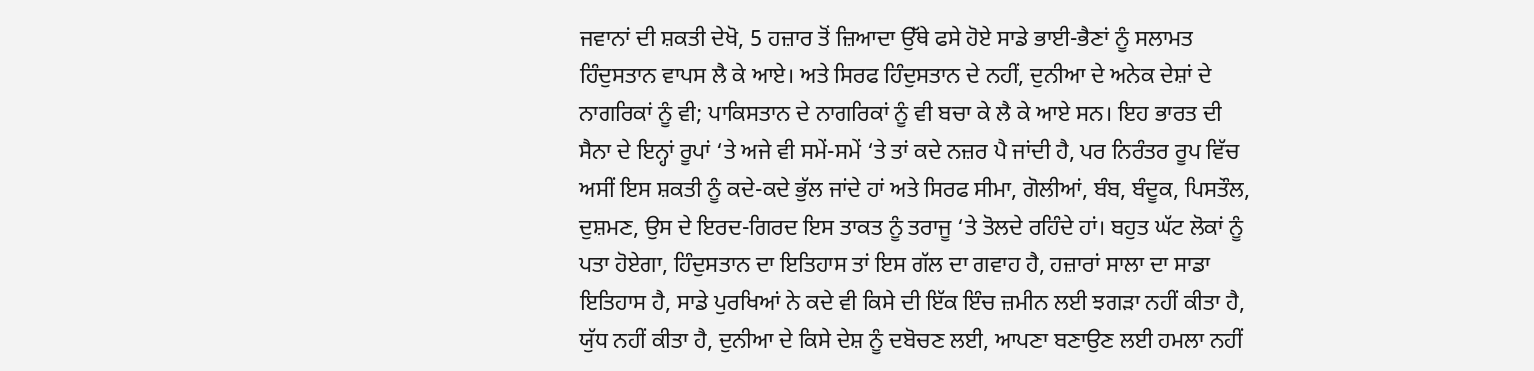ਜਵਾਨਾਂ ਦੀ ਸ਼ਕਤੀ ਦੇਖੋ, 5 ਹਜ਼ਾਰ ਤੋਂ ਜ਼ਿਆਦਾ ਉੱਥੇ ਫਸੇ ਹੋਏ ਸਾਡੇ ਭਾਈ-ਭੈਣਾਂ ਨੂੰ ਸਲਾਮਤ ਹਿੰਦੁਸਤਾਨ ਵਾਪਸ ਲੈ ਕੇ ਆਏ। ਅਤੇ ਸਿਰਫ ਹਿੰਦੁਸਤਾਨ ਦੇ ਨਹੀਂ, ਦੁਨੀਆ ਦੇ ਅਨੇਕ ਦੇਸ਼ਾਂ ਦੇ ਨਾਗਰਿਕਾਂ ਨੂੰ ਵੀ; ਪਾਕਿਸਤਾਨ ਦੇ ਨਾਗਰਿਕਾਂ ਨੂੰ ਵੀ ਬਚਾ ਕੇ ਲੈ ਕੇ ਆਏ ਸਨ। ਇਹ ਭਾਰਤ ਦੀ ਸੈਨਾ ਦੇ ਇਨ੍ਹਾਂ ਰੂਪਾਂ ‘ਤੇ ਅਜੇ ਵੀ ਸਮੇਂ-ਸਮੇਂ ‘ਤੇ ਤਾਂ ਕਦੇ ਨਜ਼ਰ ਪੈ ਜਾਂਦੀ ਹੈ, ਪਰ ਨਿਰੰਤਰ ਰੂਪ ਵਿੱਚ ਅਸੀਂ ਇਸ ਸ਼ਕਤੀ ਨੂੰ ਕਦੇ-ਕਦੇ ਭੁੱਲ ਜਾਂਦੇ ਹਾਂ ਅਤੇ ਸਿਰਫ ਸੀਮਾ, ਗੋਲੀਆਂ, ਬੰਬ, ਬੰਦੂਕ, ਪਿਸਤੌਲ, ਦੁਸ਼ਮਣ, ਉਸ ਦੇ ਇਰਦ-ਗਿਰਦ ਇਸ ਤਾਕਤ ਨੂੰ ਤਰਾਜੂ ‘ਤੇ ਤੋਲਦੇ ਰਹਿੰਦੇ ਹਾਂ। ਬਹੁਤ ਘੱਟ ਲੋਕਾਂ ਨੂੰ ਪਤਾ ਹੋਏਗਾ, ਹਿੰਦੁਸਤਾਨ ਦਾ ਇਤਿਹਾਸ ਤਾਂ ਇਸ ਗੱਲ ਦਾ ਗਵਾਹ ਹੈ, ਹਜ਼ਾਰਾਂ ਸਾਲਾ ਦਾ ਸਾਡਾ ਇਤਿਹਾਸ ਹੈ, ਸਾਡੇ ਪੁਰਖਿਆਂ ਨੇ ਕਦੇ ਵੀ ਕਿਸੇ ਦੀ ਇੱਕ ਇੰਚ ਜ਼ਮੀਨ ਲਈ ਝਗੜਾ ਨਹੀਂ ਕੀਤਾ ਹੈ, ਯੁੱਧ ਨਹੀਂ ਕੀਤਾ ਹੈ, ਦੁਨੀਆ ਦੇ ਕਿਸੇ ਦੇਸ਼ ਨੂੰ ਦਬੋਚਣ ਲਈ, ਆਪਣਾ ਬਣਾਉਣ ਲਈ ਹਮਲਾ ਨਹੀਂ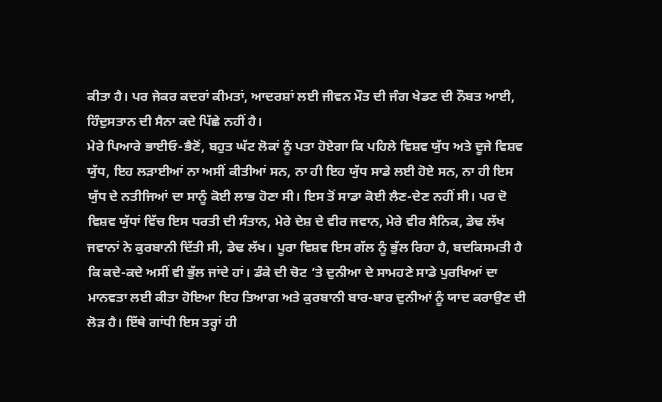ਕੀਤਾ ਹੈ। ਪਰ ਜੇਕਰ ਕਦਰਾਂ ਕੀਮਤਾਂ, ਆਦਰਸ਼ਾਂ ਲਈ ਜੀਵਨ ਮੌਤ ਦੀ ਜੰਗ ਖੇਡਣ ਦੀ ਨੌਬਤ ਆਈ, ਹਿੰਦੁਸਤਾਨ ਦੀ ਸੈਨਾ ਕਦੇ ਪਿੱਛੇ ਨਹੀਂ ਹੈ।
ਮੇਰੇ ਪਿਆਰੇ ਭਾਈਓ-ਭੈਣੋਂ, ਬਹੁਤ ਘੱਟ ਲੋਕਾਂ ਨੂੰ ਪਤਾ ਹੋਏਗਾ ਕਿ ਪਹਿਲੇ ਵਿਸ਼ਵ ਯੁੱਧ ਅਤੇ ਦੂਜੇ ਵਿਸ਼ਵ ਯੁੱਧ, ਇਹ ਲੜਾਈਆਂ ਨਾ ਅਸੀਂ ਕੀਤੀਆਂ ਸਨ, ਨਾ ਹੀ ਇਹ ਯੁੱਧ ਸਾਡੇ ਲਈ ਹੋਏ ਸਨ, ਨਾ ਹੀ ਇਸ ਯੁੱਧ ਦੇ ਨਤੀਜਿਆਂ ਦਾ ਸਾਨੂੰ ਕੋਈ ਲਾਭ ਹੋਣਾ ਸੀ। ਇਸ ਤੋਂ ਸਾਡਾ ਕੋਈ ਲੈਣ-ਦੇਣ ਨਹੀਂ ਸੀ। ਪਰ ਦੋ ਵਿਸ਼ਵ ਯੁੱਧਾਂ ਵਿੱਚ ਇਸ ਧਰਤੀ ਦੀ ਸੰਤਾਨ, ਮੇਰੇ ਦੇਸ਼ ਦੇ ਵੀਰ ਜਵਾਨ, ਮੇਰੇ ਵੀਰ ਸੈਨਿਕ, ਡੇਢ ਲੱਖ ਜਵਾਨਾਂ ਨੇ ਕੁਰਬਾਨੀ ਦਿੱਤੀ ਸੀ, ਡੇਢ ਲੱਖ। ਪੂਰਾ ਵਿਸ਼ਵ ਇਸ ਗੱਲ ਨੂੰ ਭੁੱਲ ਰਿਹਾ ਹੈ, ਬਦਕਿਸਮਤੀ ਹੈ ਕਿ ਕਦੇ-ਕਦੇ ਅਸੀਂ ਵੀ ਭੁੱਲ ਜਾਂਦੇ ਹਾਂ। ਡੰਕੇ ਦੀ ਚੋਟ ‘ਤੇ ਦੁਨੀਆ ਦੇ ਸਾਮਹਣੇ ਸਾਡੇ ਪੁਰਖਿਆਂ ਦਾ ਮਾਨਵਤਾ ਲਈ ਕੀਤਾ ਹੋਇਆ ਇਹ ਤਿਆਗ ਅਤੇ ਕੁਰਬਾਨੀ ਬਾਰ-ਬਾਰ ਦੁਨੀਆਂ ਨੂੰ ਯਾਦ ਕਰਾਉਣ ਦੀ ਲੋੜ ਹੈ। ਇੱਥੇ ਗਾਂਧੀ ਇਸ ਤਰ੍ਹਾਂ ਹੀ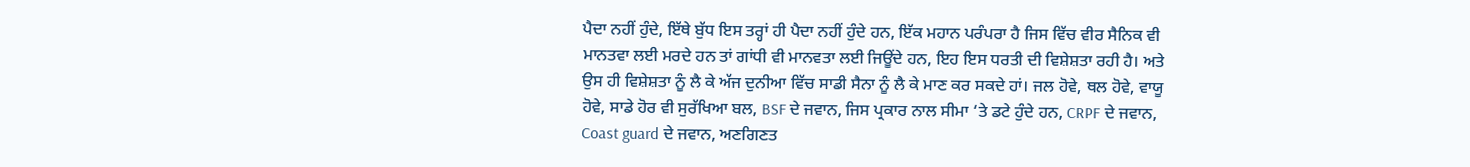ਪੈਦਾ ਨਹੀਂ ਹੁੰਦੇ, ਇੱਥੇ ਬੁੱਧ ਇਸ ਤਰ੍ਹਾਂ ਹੀ ਪੈਦਾ ਨਹੀਂ ਹੁੰਦੇ ਹਨ, ਇੱਕ ਮਹਾਨ ਪਰੰਪਰਾ ਹੈ ਜਿਸ ਵਿੱਚ ਵੀਰ ਸੈਨਿਕ ਵੀ ਮਾਨਤਵਾ ਲਈ ਮਰਦੇ ਹਨ ਤਾਂ ਗਾਂਧੀ ਵੀ ਮਾਨਵਤਾ ਲਈ ਜਿਊਂਦੇ ਹਨ, ਇਹ ਇਸ ਧਰਤੀ ਦੀ ਵਿਸ਼ੇਸ਼ਤਾ ਰਹੀ ਹੈ। ਅਤੇ ਉਸ ਹੀ ਵਿਸ਼ੇਸ਼ਤਾ ਨੂੰ ਲੈ ਕੇ ਅੱਜ ਦੁਨੀਆ ਵਿੱਚ ਸਾਡੀ ਸੈਨਾ ਨੂੰ ਲੈ ਕੇ ਮਾਣ ਕਰ ਸਕਦੇ ਹਾਂ। ਜਲ ਹੋਵੇ, ਥਲ ਹੋਵੇ, ਵਾਯੂ ਹੋਵੇ, ਸਾਡੇ ਹੋਰ ਵੀ ਸੁਰੱਖਿਆ ਬਲ, BSF ਦੇ ਜਵਾਨ, ਜਿਸ ਪ੍ਰਕਾਰ ਨਾਲ ਸੀਮਾ ‘ਤੇ ਡਟੇ ਹੁੰਦੇ ਹਨ, CRPF ਦੇ ਜਵਾਨ, Coast guard ਦੇ ਜਵਾਨ, ਅਣਗਿਣਤ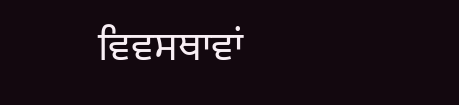ਵਿਵਸਥਾਵਾਂ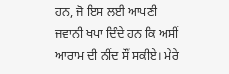ਹਨ, ਜੋ ਇਸ ਲਈ ਆਪਣੀ ਜਵਾਨੀ ਖਪਾ ਦਿੰਦੇ ਹਨ ਕਿ ਅਸੀਂ ਆਰਾਮ ਦੀ ਨੀਂਦ ਸੌਂ ਸਕੀਏ। ਮੇਰੇ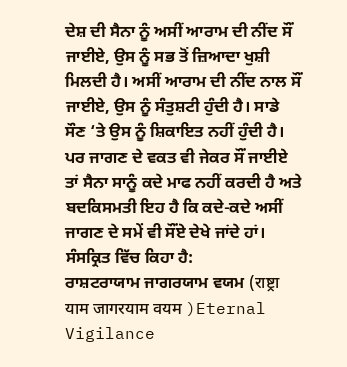ਦੇਸ਼ ਦੀ ਸੈਨਾ ਨੂੰ ਅਸੀਂ ਆਰਾਮ ਦੀ ਨੀਂਦ ਸੌਂ ਜਾਈਏ, ਉਸ ਨੂੰ ਸਭ ਤੋਂ ਜ਼ਿਆਦਾ ਖੁਸ਼ੀ ਮਿਲਦੀ ਹੈ। ਅਸੀਂ ਆਰਾਮ ਦੀ ਨੀਂਦ ਨਾਲ ਸੌਂ ਜਾਈਏ, ਉਸ ਨੂੰ ਸੰਤੁਸ਼ਟੀ ਹੁੰਦੀ ਹੈ। ਸਾਡੇ ਸੌਣ ‘ਤੇ ਉਸ ਨੂੰ ਸ਼ਿਕਾਇਤ ਨਹੀਂ ਹੁੰਦੀ ਹੈ। ਪਰ ਜਾਗਣ ਦੇ ਵਕਤ ਵੀ ਜੇਕਰ ਸੌਂ ਜਾਈਏ ਤਾਂ ਸੈਨਾ ਸਾਨੂੰ ਕਦੇ ਮਾਫ ਨਹੀਂ ਕਰਦੀ ਹੈ ਅਤੇ ਬਦਕਿਸਮਤੀ ਇਹ ਹੈ ਕਿ ਕਦੇ-ਕਦੇ ਅਸੀਂ ਜਾਗਣ ਦੇ ਸਮੇਂ ਵੀ ਸੌਂਏ ਦੇਖੇ ਜਾਂਦੇ ਹਾਂ।
ਸੰਸਕ੍ਰਿਤ ਵਿੱਚ ਕਿਹਾ ਹੈ:
ਰਾਸ਼ਟਰਾਯਾਮ ਜਾਗਰਯਾਮ ਵਯਮ (राष्ट्रा याम जागरयाम वयम )Eternal Vigilance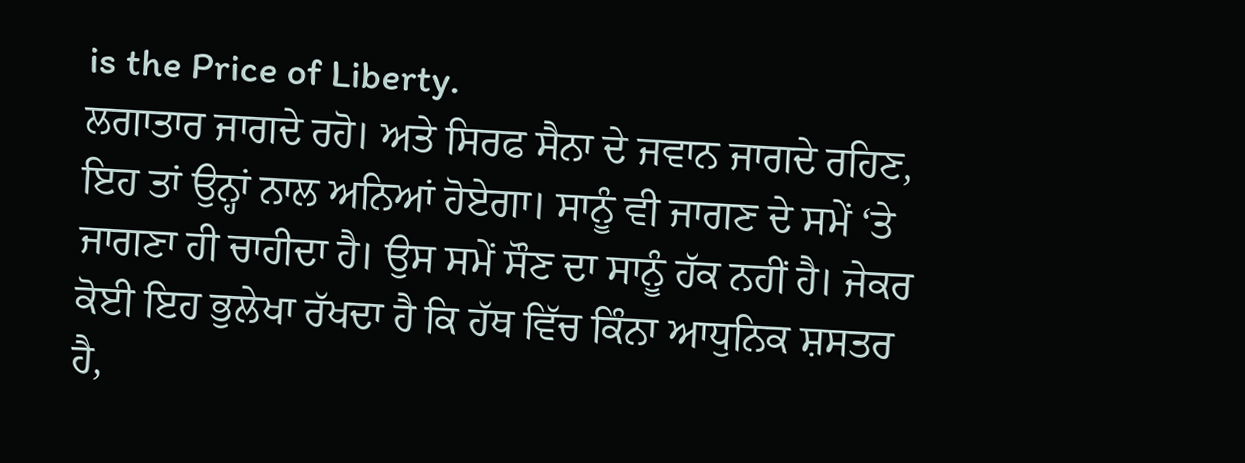is the Price of Liberty.
ਲਗਾਤਾਰ ਜਾਗਦੇ ਰਹੋ। ਅਤੇ ਸਿਰਫ ਸੈਨਾ ਦੇ ਜਵਾਨ ਜਾਗਦੇ ਰਹਿਣ, ਇਹ ਤਾਂ ਉਨ੍ਹਾਂ ਨਾਲ ਅਨਿਆਂ ਹੋਏਗਾ। ਸਾਨੂੰ ਵੀ ਜਾਗਣ ਦੇ ਸਮੇਂ ‘ਤੇ ਜਾਗਣਾ ਹੀ ਚਾਹੀਦਾ ਹੈ। ਉਸ ਸਮੇਂ ਸੌਣ ਦਾ ਸਾਨੂੰ ਹੱਕ ਨਹੀਂ ਹੈ। ਜੇਕਰ ਕੋਈ ਇਹ ਭੁਲੇਖਾ ਰੱਖਦਾ ਹੈ ਕਿ ਹੱਥ ਵਿੱਚ ਕਿੰਨਾ ਆਧੁਨਿਕ ਸ਼ਸਤਰ ਹੈ,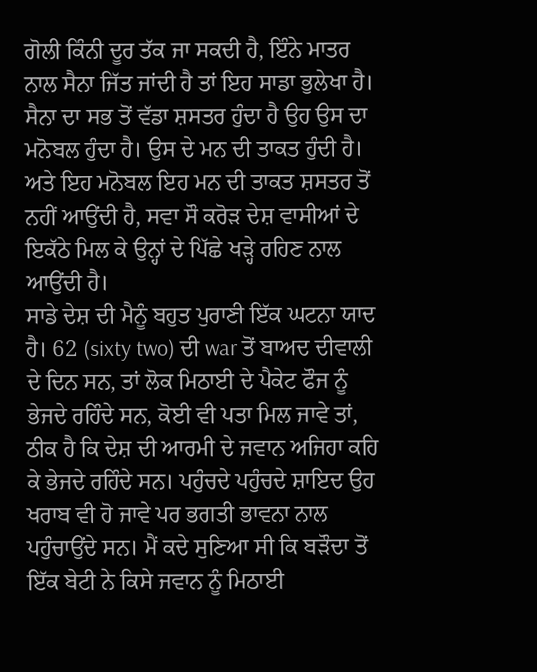ਗੋਲੀ ਕਿੰਨੀ ਦੂਰ ਤੱਕ ਜਾ ਸਕਦੀ ਹੈ, ਇੰਨੇ ਮਾਤਰ ਨਾਲ ਸੈਨਾ ਜਿੱਤ ਜਾਂਦੀ ਹੈ ਤਾਂ ਇਹ ਸਾਡਾ ਭੁਲੇਖਾ ਹੈ। ਸੈਨਾ ਦਾ ਸਭ ਤੋਂ ਵੱਡਾ ਸ਼ਸਤਰ ਹੁੰਦਾ ਹੈ ਉਹ ਉਸ ਦਾ ਮਨੋਬਲ ਹੁੰਦਾ ਹੈ। ਉਸ ਦੇ ਮਨ ਦੀ ਤਾਕਤ ਹੁੰਦੀ ਹੈ। ਅਤੇ ਇਹ ਮਨੋਬਲ ਇਹ ਮਨ ਦੀ ਤਾਕਤ ਸ਼ਸਤਰ ਤੋਂ ਨਹੀਂ ਆਉਂਦੀ ਹੈ, ਸਵਾ ਸੌ ਕਰੋੜ ਦੇਸ਼ ਵਾਸੀਆਂ ਦੇ ਇਕੱਠੇ ਮਿਲ ਕੇ ਉਨ੍ਹਾਂ ਦੇ ਪਿੱਛੇ ਖੜ੍ਹੇ ਰਹਿਣ ਨਾਲ ਆਉਂਦੀ ਹੈ।
ਸਾਡੇ ਦੇਸ਼ ਦੀ ਮੈਨੂੰ ਬਹੁਤ ਪੁਰਾਣੀ ਇੱਕ ਘਟਨਾ ਯਾਦ ਹੈ। 62 (sixty two) ਦੀ war ਤੋਂ ਬਾਅਦ ਦੀਵਾਲੀ ਦੇ ਦਿਨ ਸਨ, ਤਾਂ ਲੋਕ ਮਿਠਾਈ ਦੇ ਪੈਕੇਟ ਫੌਜ ਨੂੰ ਭੇਜਦੇ ਰਹਿੰਦੇ ਸਨ, ਕੋਈ ਵੀ ਪਤਾ ਮਿਲ ਜਾਵੇ ਤਾਂ, ਠੀਕ ਹੈ ਕਿ ਦੇਸ਼ ਦੀ ਆਰਮੀ ਦੇ ਜਵਾਨ ਅਜਿਹਾ ਕਹਿ ਕੇ ਭੇਜਦੇ ਰਹਿੰਦੇ ਸਨ। ਪਹੁੰਚਦੇ ਪਹੁੰਚਦੇ ਸ਼ਾਇਦ ਉਹ ਖਰਾਬ ਵੀ ਹੋ ਜਾਵੇ ਪਰ ਭਗਤੀ ਭਾਵਨਾ ਨਾਲ ਪਹੁੰਚਾਉਂਦੇ ਸਨ। ਮੈਂ ਕਦੇ ਸੁਣਿਆ ਸੀ ਕਿ ਬੜੌਦਾ ਤੋਂ ਇੱਕ ਬੇਟੀ ਨੇ ਕਿਸੇ ਜਵਾਨ ਨੂੰ ਮਿਠਾਈ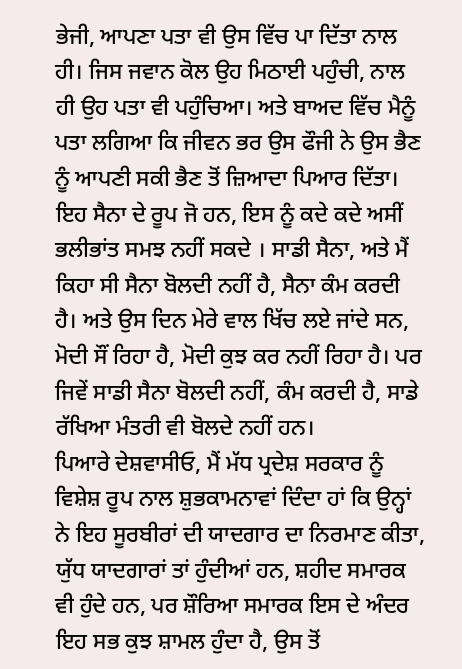ਭੇਜੀ, ਆਪਣਾ ਪਤਾ ਵੀ ਉਸ ਵਿੱਚ ਪਾ ਦਿੱਤਾ ਨਾਲ ਹੀ। ਜਿਸ ਜਵਾਨ ਕੋਲ ਉਹ ਮਿਠਾਈ ਪਹੁੰਚੀ, ਨਾਲ ਹੀ ਉਹ ਪਤਾ ਵੀ ਪਹੁੰਚਿਆ। ਅਤੇ ਬਾਅਦ ਵਿੱਚ ਮੈਨੂੰ ਪਤਾ ਲਗਿਆ ਕਿ ਜੀਵਨ ਭਰ ਉਸ ਫੌਜੀ ਨੇ ਉਸ ਭੈਣ ਨੂੰ ਆਪਣੀ ਸਕੀ ਭੈਣ ਤੋਂ ਜ਼ਿਆਦਾ ਪਿਆਰ ਦਿੱਤਾ। ਇਹ ਸੈਨਾ ਦੇ ਰੂਪ ਜੋ ਹਨ, ਇਸ ਨੂੰ ਕਦੇ ਕਦੇ ਅਸੀਂ ਭਲੀਭਾਂਤ ਸਮਝ ਨਹੀਂ ਸਕਦੇ । ਸਾਡੀ ਸੈਨਾ, ਅਤੇ ਮੈਂ ਕਿਹਾ ਸੀ ਸੈਨਾ ਬੋਲਦੀ ਨਹੀਂ ਹੈ, ਸੈਨਾ ਕੰਮ ਕਰਦੀ ਹੈ। ਅਤੇ ਉਸ ਦਿਨ ਮੇਰੇ ਵਾਲ ਖਿੱਚ ਲਏ ਜਾਂਦੇ ਸਨ, ਮੋਦੀ ਸੌਂ ਰਿਹਾ ਹੈ, ਮੋਦੀ ਕੁਝ ਕਰ ਨਹੀਂ ਰਿਹਾ ਹੈ। ਪਰ ਜਿਵੇਂ ਸਾਡੀ ਸੈਨਾ ਬੋਲਦੀ ਨਹੀਂ, ਕੰਮ ਕਰਦੀ ਹੈ, ਸਾਡੇ ਰੱਖਿਆ ਮੰਤਰੀ ਵੀ ਬੋਲਦੇ ਨਹੀਂ ਹਨ।
ਪਿਆਰੇ ਦੇਸ਼ਵਾਸੀਓ, ਮੈਂ ਮੱਧ ਪ੍ਰਦੇਸ਼ ਸਰਕਾਰ ਨੂੰ ਵਿਸ਼ੇਸ਼ ਰੂਪ ਨਾਲ ਸ਼ੁਭਕਾਮਨਾਵਾਂ ਦਿੰਦਾ ਹਾਂ ਕਿ ਉਨ੍ਹਾਂ ਨੇ ਇਹ ਸੂਰਬੀਰਾਂ ਦੀ ਯਾਦਗਾਰ ਦਾ ਨਿਰਮਾਣ ਕੀਤਾ, ਯੁੱਧ ਯਾਦਗਾਰਾਂ ਤਾਂ ਹੁੰਦੀਆਂ ਹਨ, ਸ਼ਹੀਦ ਸਮਾਰਕ ਵੀ ਹੁੰਦੇ ਹਨ, ਪਰ ਸ਼ੌਰਿਆ ਸਮਾਰਕ ਇਸ ਦੇ ਅੰਦਰ ਇਹ ਸਭ ਕੁਝ ਸ਼ਾਮਲ ਹੁੰਦਾ ਹੈ, ਉਸ ਤੋਂ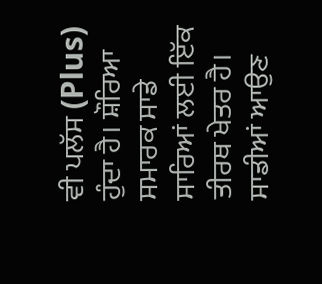ਵੀ ਪਲੱਸ (Plus) ਹੁੰਦਾ ਹੈ। ਸ਼ੌਰਿਆ ਸਮਾਰਕ ਸਾਡੇ ਸਾਰਿਆਂ ਲਈ ਇੱਕ ਤੀਰਥ ਖੇਤਰ ਹੈ। ਸਾਡੀਆਂ ਆਉਣ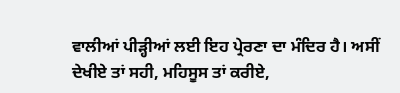ਵਾਲੀਆਂ ਪੀੜ੍ਹੀਆਂ ਲਈ ਇਹ ਪ੍ਰੇਰਣਾ ਦਾ ਮੰਦਿਰ ਹੈ। ਅਸੀਂ ਦੇਖੀਏ ਤਾਂ ਸਹੀ, ਮਹਿਸੂਸ ਤਾਂ ਕਰੀਏ,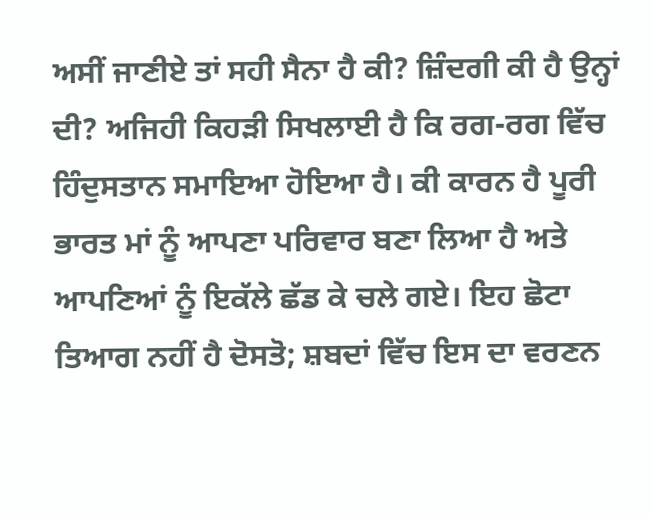ਅਸੀਂ ਜਾਣੀਏ ਤਾਂ ਸਹੀ ਸੈਨਾ ਹੈ ਕੀ? ਜ਼ਿੰਦਗੀ ਕੀ ਹੈ ਉਨ੍ਹਾਂ ਦੀ? ਅਜਿਹੀ ਕਿਹੜੀ ਸਿਖਲਾਈ ਹੈ ਕਿ ਰਗ-ਰਗ ਵਿੱਚ ਹਿੰਦੁਸਤਾਨ ਸਮਾਇਆ ਹੋਇਆ ਹੈ। ਕੀ ਕਾਰਨ ਹੈ ਪੂਰੀ ਭਾਰਤ ਮਾਂ ਨੂੰ ਆਪਣਾ ਪਰਿਵਾਰ ਬਣਾ ਲਿਆ ਹੈ ਅਤੇ ਆਪਣਿਆਂ ਨੂੰ ਇਕੱਲੇ ਛੱਡ ਕੇ ਚਲੇ ਗਏ। ਇਹ ਛੋਟਾ ਤਿਆਗ ਨਹੀਂ ਹੈ ਦੋਸਤੋ; ਸ਼ਬਦਾਂ ਵਿੱਚ ਇਸ ਦਾ ਵਰਣਨ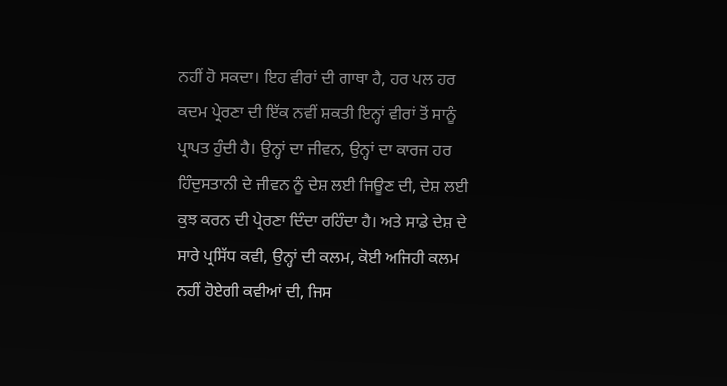ਨਹੀਂ ਹੋ ਸਕਦਾ। ਇਹ ਵੀਰਾਂ ਦੀ ਗਾਥਾ ਹੈ, ਹਰ ਪਲ ਹਰ ਕਦਮ ਪ੍ਰੇਰਣਾ ਦੀ ਇੱਕ ਨਵੀਂ ਸ਼ਕਤੀ ਇਨ੍ਹਾਂ ਵੀਰਾਂ ਤੋਂ ਸਾਨੂੰ ਪ੍ਰਾਪਤ ਹੁੰਦੀ ਹੈ। ਉਨ੍ਹਾਂ ਦਾ ਜੀਵਨ, ਉਨ੍ਹਾਂ ਦਾ ਕਾਰਜ ਹਰ ਹਿੰਦੁਸਤਾਨੀ ਦੇ ਜੀਵਨ ਨੂੰ ਦੇਸ਼ ਲਈ ਜਿਊਣ ਦੀ, ਦੇਸ਼ ਲਈ ਕੁਝ ਕਰਨ ਦੀ ਪ੍ਰੇਰਣਾ ਦਿੰਦਾ ਰਹਿੰਦਾ ਹੈ। ਅਤੇ ਸਾਡੇ ਦੇਸ਼ ਦੇ ਸਾਰੇ ਪ੍ਰਸਿੱਧ ਕਵੀ, ਉਨ੍ਹਾਂ ਦੀ ਕਲਮ, ਕੋਈ ਅਜਿਹੀ ਕਲਮ ਨਹੀਂ ਹੋਏਗੀ ਕਵੀਆਂ ਦੀ, ਜਿਸ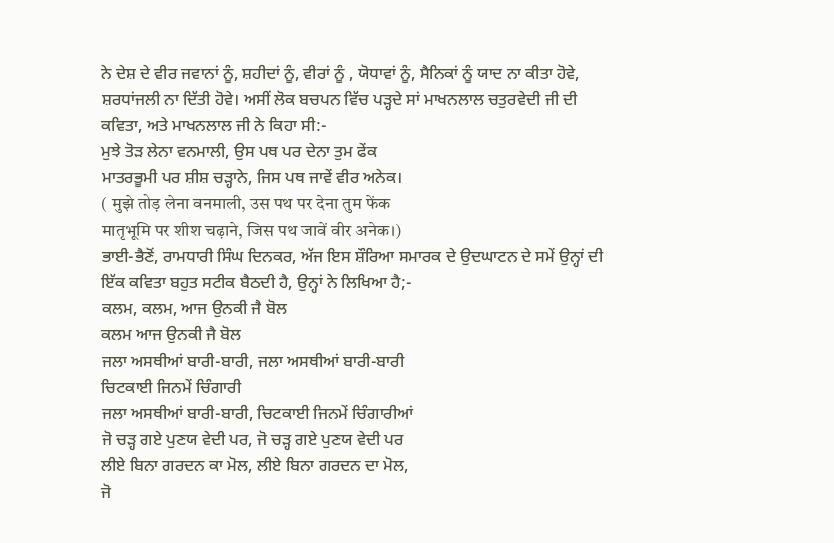ਨੇ ਦੇਸ਼ ਦੇ ਵੀਰ ਜਵਾਨਾਂ ਨੂੰ, ਸ਼ਹੀਦਾਂ ਨੂੰ, ਵੀਰਾਂ ਨੂੰ , ਯੋਧਾਵਾਂ ਨੂੰ, ਸੈਨਿਕਾਂ ਨੂੰ ਯਾਦ ਨਾ ਕੀਤਾ ਹੋਵੇ, ਸ਼ਰਧਾਂਜਲੀ ਨਾ ਦਿੱਤੀ ਹੋਵੇ। ਅਸੀਂ ਲੋਕ ਬਚਪਨ ਵਿੱਚ ਪੜ੍ਹਦੇ ਸਾਂ ਮਾਖਨਲਾਲ ਚਤੁਰਵੇਦੀ ਜੀ ਦੀ ਕਵਿਤਾ, ਅਤੇ ਮਾਖਨਲਾਲ ਜੀ ਨੇ ਕਿਹਾ ਸੀ:-
ਮੁਝੇ ਤੋੜ ਲੇਨਾ ਵਨਮਾਲੀ, ਉਸ ਪਥ ਪਰ ਦੇਨਾ ਤੁਮ ਫੇਂਕ
ਮਾਤਰਭੂਮੀ ਪਰ ਸ਼ੀਸ਼ ਚੜ੍ਹਾਨੇ, ਜਿਸ ਪਥ ਜਾਵੇਂ ਵੀਰ ਅਨੇਕ।
( मुझे तोड़ लेना वनमाली, उस पथ पर देना तुम फेंक
मातृभूमि पर शीश चढ़ाने, जिस पथ जावें वीर अनेक।)
ਭਾਈ-ਭੈਣੋਂ, ਰਾਮਧਾਰੀ ਸਿੰਘ ਦਿਨਕਰ, ਅੱਜ ਇਸ ਸ਼ੌਰਿਆ ਸਮਾਰਕ ਦੇ ਉਦਘਾਟਨ ਦੇ ਸਮੇਂ ਉਨ੍ਹਾਂ ਦੀ ਇੱਕ ਕਵਿਤਾ ਬਹੁਤ ਸਟੀਕ ਬੈਠਦੀ ਹੈ, ਉਨ੍ਹਾਂ ਨੇ ਲਿਖਿਆ ਹੈ;-
ਕਲਮ, ਕਲਮ, ਆਜ ਉਨਕੀ ਜੈ ਬੋਲ
ਕਲਮ ਆਜ ਉਨਕੀ ਜੈ ਬੋਲ
ਜਲਾ ਅਸਥੀਆਂ ਬਾਰੀ-ਬਾਰੀ, ਜਲਾ ਅਸਥੀਆਂ ਬਾਰੀ-ਬਾਰੀ
ਚਿਟਕਾਈ ਜਿਨਮੇਂ ਚਿੰਗਾਰੀ
ਜਲਾ ਅਸਥੀਆਂ ਬਾਰੀ-ਬਾਰੀ, ਚਿਟਕਾਈ ਜਿਨਮੇਂ ਚਿੰਗਾਰੀਆਂ
ਜੋ ਚੜ੍ਹ ਗਏ ਪੁਣਯ ਵੇਦੀ ਪਰ, ਜੋ ਚੜ੍ਹ ਗਏ ਪੁਣਯ ਵੇਦੀ ਪਰ
ਲੀਏ ਬਿਨਾ ਗਰਦਨ ਕਾ ਮੋਲ, ਲੀਏ ਬਿਨਾ ਗਰਦਨ ਦਾ ਮੋਲ,
ਜੋ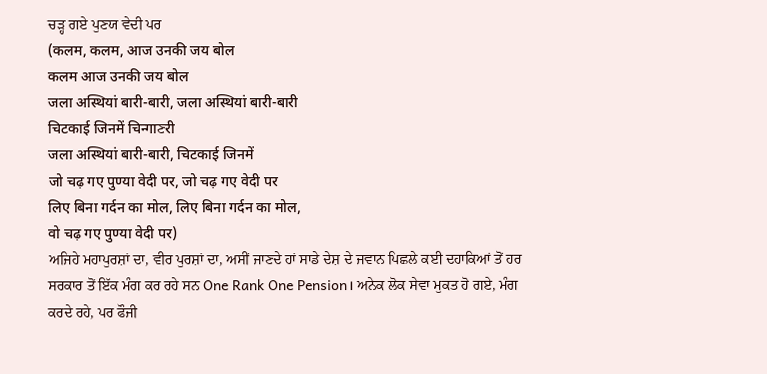ਚੜ੍ਹ ਗਏ ਪੁਣਯ ਵੇਦੀ ਪਰ
(कलम, कलम, आज उनकी जय बोल
कलम आज उनकी जय बोल
जला अस्थियां बारी-बारी, जला अस्थियां बारी-बारी
चिटकाई जिनमें चिन्गाਣरी
जला अस्थियां बारी-बारी, चिटकाई जिनमें
जो चढ़ गए पुण्या वेदी पर, जो चढ़ गए वेदी पर
लिए बिना गर्दन का मोल, लिए बिना गर्दन का मोल,
वो चढ़ गए पुण्या वेदी पर)
ਅਜਿਹੇ ਮਹਾਪੁਰਸ਼ਾਂ ਦਾ, ਵੀਰ ਪੁਰਸ਼ਾਂ ਦਾ, ਅਸੀਂ ਜਾਣਦੇ ਹਾਂ ਸਾਡੇ ਦੇਸ਼ ਦੇ ਜਵਾਨ ਪਿਛਲੇ ਕਈ ਦਹਾਕਿਆਂ ਤੋਂ ਹਰ ਸਰਕਾਰ ਤੋਂ ਇੱਕ ਮੰਗ ਕਰ ਰਹੇ ਸਨ One Rank One Pension। ਅਨੇਕ ਲੋਕ ਸੇਵਾ ਮੁਕਤ ਹੋ ਗਏ, ਮੰਗ ਕਰਦੇ ਰਹੇ, ਪਰ ਫੌਜੀ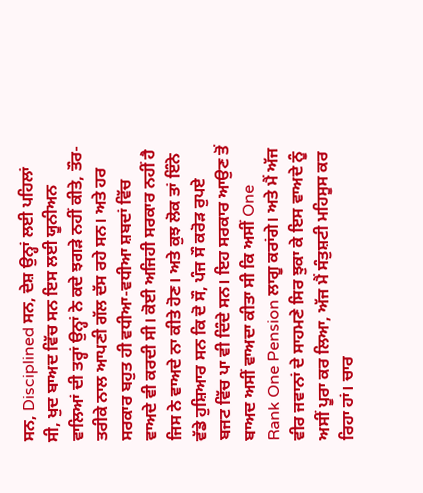ਸਨ, Disciplined ਸਨ, ਦੇਸ਼ ਉਨ੍ਹਾਂ ਲਈ ਪਹਿਲਾਂ ਸੀ, ਖੁਦ ਬਾਅਦ ਵਿੱਚ ਸਨ ਇਸ ਲਈ ਯੂਨੀਅਨ ਵਾਲਿਆਂ ਦੀ ਤਰ੍ਹਾਂ ਉਨ੍ਹਾਂ ਨੇ ਕਦੇ ਝਗੜੇ ਨਹੀਂ ਕੀਤੇ, ਤੌਰ- ਤਰੀਕੇ ਨਾਲ ਆਪਣੀ ਗੱਲ ਦੱਸ ਰਹੇ ਸਨ। ਅਤੇ ਹਰ ਸਰਕਾਰ ਬਹੁਤ ਹੀ ਵਧੀਆ-ਵਧੀਆ ਸ਼ਬਦਾਂ ਵਿੱਚ ਵਾਅਦੇ ਵੀ ਕਰਦੀ ਸੀ। ਕੋਈ ਅਜਿਹੀ ਸਰਕਾਰ ਨਹੀਂ ਹੈ ਜਿਸ ਨੇ ਵਾਅਦੇ ਨਾ ਕੀਤੇ ਹੋਣ। ਅਤੇ ਕੁਝ ਲੋਕ ਤਾਂ ਇੰਨੇ ਵੱਡੇ ਹੁਸ਼ਿਆਰ ਸਨ ਕਿ ਦੋ ਸੌ, ਪੰਜ ਸੌ ਕਰੋੜ ਰੁਪਏ ਬਜਟ ਵਿੱਚ ਪਾ ਵੀ ਦਿੰਦੇ ਸਨ। ਇਹ ਸਰਕਾਰ ਆਉਣ ਤੋਂ ਬਾਅਦ ਅਸੀਂ ਵਾਅਦਾ ਕੀਤਾ ਸੀ ਕਿ ਅਸੀਂ One Rank One Pension ਲਾਗੂ ਕਰਾਂਗੇ। ਅਤੇ ਮੈਂ ਅੱਜ ਵੀਰ ਜਵਾਨਾਂ ਦੇ ਸਾਹਮਣੇ ਸਿਰ ਝੁਕਾ ਕੇ ਇਸ ਵਾਅਦੇ ਨੂੰ ਅਸੀਂ ਪੂਰਾ ਕਰ ਲਿਆ, ਅੱਜ ਮੈਂ ਸੰਤੁਸ਼ਟੀ ਮਹਿਸੂਸ ਕਰ ਰਿਹਾ ਹਾਂ। ਚਾਰ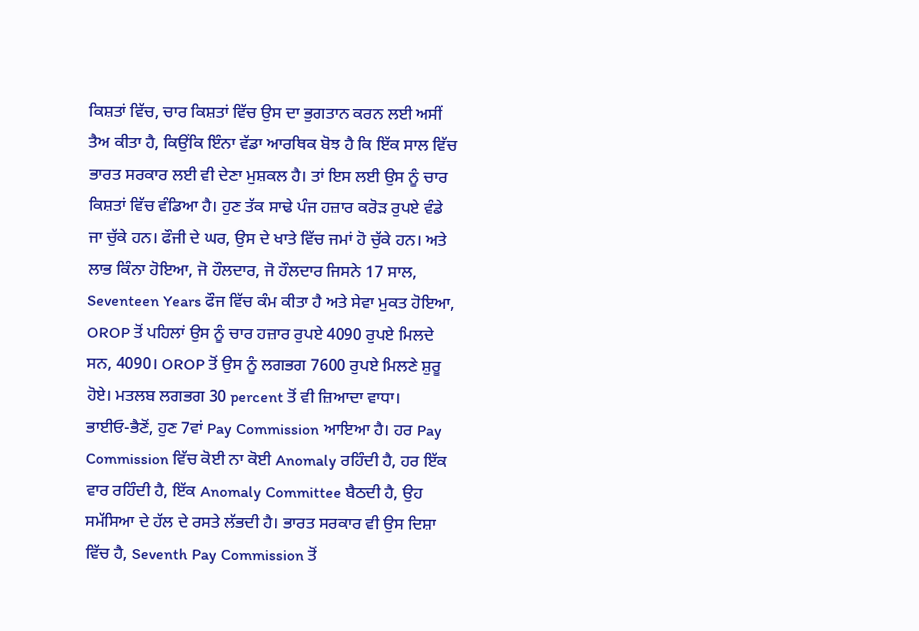ਕਿਸ਼ਤਾਂ ਵਿੱਚ, ਚਾਰ ਕਿਸ਼ਤਾਂ ਵਿੱਚ ਉਸ ਦਾ ਭੁਗਤਾਨ ਕਰਨ ਲਈ ਅਸੀਂ ਤੈਅ ਕੀਤਾ ਹੈ, ਕਿਉਂਕਿ ਇੰਨਾ ਵੱਡਾ ਆਰਥਿਕ ਬੋਝ ਹੈ ਕਿ ਇੱਕ ਸਾਲ ਵਿੱਚ ਭਾਰਤ ਸਰਕਾਰ ਲਈ ਵੀ ਦੇਣਾ ਮੁਸ਼ਕਲ ਹੈ। ਤਾਂ ਇਸ ਲਈ ਉਸ ਨੂੰ ਚਾਰ ਕਿਸ਼ਤਾਂ ਵਿੱਚ ਵੰਡਿਆ ਹੈ। ਹੁਣ ਤੱਕ ਸਾਢੇ ਪੰਜ ਹਜ਼ਾਰ ਕਰੋੜ ਰੁਪਏ ਵੰਡੇ ਜਾ ਚੁੱਕੇ ਹਨ। ਫੌਜੀ ਦੇ ਘਰ, ਉਸ ਦੇ ਖਾਤੇ ਵਿੱਚ ਜਮਾਂ ਹੋ ਚੁੱਕੇ ਹਨ। ਅਤੇ ਲਾਭ ਕਿੰਨਾ ਹੋਇਆ, ਜੋ ਹੌਲਦਾਰ, ਜੋ ਹੌਲਦਾਰ ਜਿਸਨੇ 17 ਸਾਲ, Seventeen Years ਫੌਜ ਵਿੱਚ ਕੰਮ ਕੀਤਾ ਹੈ ਅਤੇ ਸੇਵਾ ਮੁਕਤ ਹੋਇਆ, OROP ਤੋਂ ਪਹਿਲਾਂ ਉਸ ਨੂੰ ਚਾਰ ਹਜ਼ਾਰ ਰੁਪਏ 4090 ਰੁਪਏ ਮਿਲਦੇ ਸਨ, 4090। OROP ਤੋਂ ਉਸ ਨੂੰ ਲਗਭਗ 7600 ਰੁਪਏ ਮਿਲਣੇ ਸ਼ੁਰੂ ਹੋਏ। ਮਤਲਬ ਲਗਭਗ 30 percent ਤੋਂ ਵੀ ਜ਼ਿਆਦਾ ਵਾਧਾ।
ਭਾਈਓ-ਭੈਣੋਂ, ਹੁਣ 7ਵਾਂ Pay Commission ਆਇਆ ਹੈ। ਹਰ Pay Commission ਵਿੱਚ ਕੋਈ ਨਾ ਕੋਈ Anomaly ਰਹਿੰਦੀ ਹੈ, ਹਰ ਇੱਕ ਵਾਰ ਰਹਿੰਦੀ ਹੈ, ਇੱਕ Anomaly Committee ਬੈਠਦੀ ਹੈ, ਉਹ ਸਮੱਸਿਆ ਦੇ ਹੱਲ ਦੇ ਰਸਤੇ ਲੱਭਦੀ ਹੈ। ਭਾਰਤ ਸਰਕਾਰ ਵੀ ਉਸ ਦਿਸ਼ਾ ਵਿੱਚ ਹੈ, Seventh Pay Commission ਤੋਂ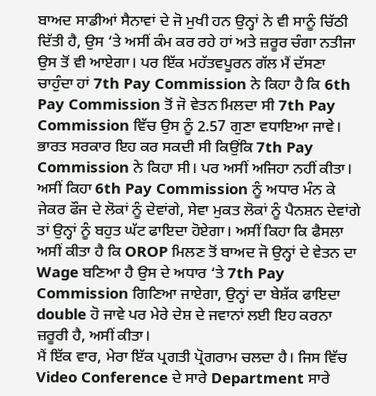ਬਾਅਦ ਸਾਡੀਆਂ ਸੈਨਾਵਾਂ ਦੇ ਜੋ ਮੁਖੀ ਹਨ ਉਨ੍ਹਾਂ ਨੇ ਵੀ ਸਾਨੂੰ ਚਿੱਠੀ ਦਿੱਤੀ ਹੈ, ਉਸ ‘ਤੇ ਅਸੀਂ ਕੰਮ ਕਰ ਰਹੇ ਹਾਂ ਅਤੇ ਜ਼ਰੂਰ ਚੰਗਾ ਨਤੀਜਾ ਉਸ ਤੋਂ ਵੀ ਆਏਗਾ। ਪਰ ਇੱਕ ਮਹੱਤਵਪੂਰਨ ਗੱਲ ਮੈਂ ਦੱਸਣਾ ਚਾਹੁੰਦਾ ਹਾਂ 7th Pay Commission ਨੇ ਕਿਹਾ ਹੈ ਕਿ 6th Pay Commission ਤੋਂ ਜੋ ਵੇਤਨ ਮਿਲਦਾ ਸੀ 7th Pay Commission ਵਿੱਚ ਉਸ ਨੂੰ 2.57 ਗੁਣਾ ਵਧਾਇਆ ਜਾਵੇ। ਭਾਰਤ ਸਰਕਾਰ ਇਹ ਕਰ ਸਕਦੀ ਸੀ ਕਿਉਂਕਿ 7th Pay Commission ਨੇ ਕਿਹਾ ਸੀ। ਪਰ ਅਸੀਂ ਅਜਿਹਾ ਨਹੀਂ ਕੀਤਾ। ਅਸੀਂ ਕਿਹਾ 6th Pay Commission ਨੂੰ ਅਧਾਰ ਮੰਨ ਕੇ ਜੇਕਰ ਫੌਜ ਦੇ ਲੋਕਾਂ ਨੂੰ ਦੇਵਾਂਗੇ, ਸੇਵਾ ਮੁਕਤ ਲੋਕਾਂ ਨੂੰ ਪੈਨਸ਼ਨ ਦੇਵਾਂਗੇ ਤਾਂ ਉਨ੍ਹਾਂ ਨੂੰ ਬਹੁਤ ਘੱਟ ਫਾਇਦਾ ਹੋਏਗਾ। ਅਸੀਂ ਕਿਹਾ ਕਿ ਫੈਸਲਾ ਅਸੀਂ ਕੀਤਾ ਹੈ ਕਿ OROP ਮਿਲਣ ਤੋਂ ਬਾਅਦ ਜੋ ਉਨ੍ਹਾਂ ਦੇ ਵੇਤਨ ਦਾ Wage ਬਣਿਆ ਹੈ ਉਸ ਦੇ ਅਧਾਰ ‘ਤੇ 7th Pay Commission ਗਿਣਿਆ ਜਾਏਗਾ, ਉਨ੍ਹਾਂ ਦਾ ਬੇਸ਼ੱਕ ਫਾਇਦਾ double ਹੋ ਜਾਵੇ ਪਰ ਮੇਰੇ ਦੇਸ਼ ਦੇ ਜਵਾਨਾਂ ਲਈ ਇਹ ਕਰਨਾ ਜ਼ਰੂਰੀ ਹੈ, ਅਸੀਂ ਕੀਤਾ।
ਮੈਂ ਇੱਕ ਵਾਰ, ਮੇਰਾ ਇੱਕ ਪ੍ਰਗਤੀ ਪ੍ਰੋਗਰਾਮ ਚਲਦਾ ਹੈ। ਜਿਸ ਵਿੱਚ Video Conference ਦੇ ਸਾਰੇ Department ਸਾਰੇ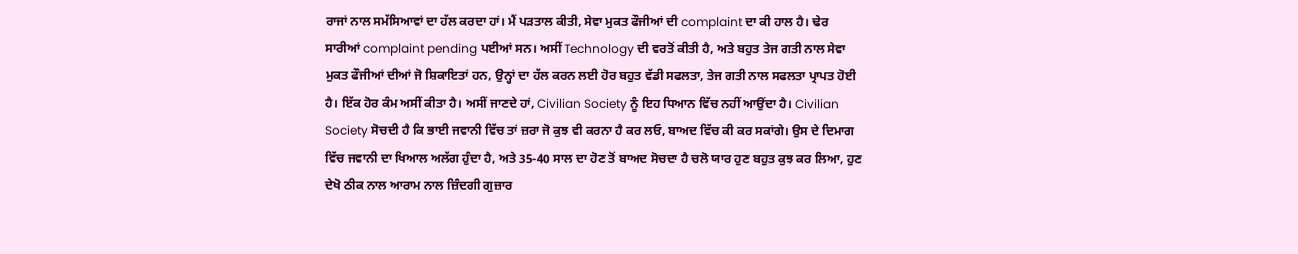ਰਾਜਾਂ ਨਾਲ ਸਮੱਸਿਆਵਾਂ ਦਾ ਹੱਲ ਕਰਦਾ ਹਾਂ। ਮੈਂ ਪੜਤਾਲ ਕੀਤੀ, ਸੇਵਾ ਮੁਕਤ ਫੌਜੀਆਂ ਦੀ complaint ਦਾ ਕੀ ਹਾਲ ਹੈ। ਢੇਰ ਸਾਰੀਆਂ complaint pending ਪਈਆਂ ਸਨ। ਅਸੀਂ Technology ਦੀ ਵਰਤੋਂ ਕੀਤੀ ਹੈ, ਅਤੇ ਬਹੁਤ ਤੇਜ ਗਤੀ ਨਾਲ ਸੇਵਾ ਮੁਕਤ ਫੌਜੀਆਂ ਦੀਆਂ ਜੋ ਸ਼ਿਕਾਇਤਾਂ ਹਨ, ਉਨ੍ਹਾਂ ਦਾ ਹੱਲ ਕਰਨ ਲਈ ਹੋਰ ਬਹੁਤ ਵੱਡੀ ਸਫਲਤਾ, ਤੇਜ ਗਤੀ ਨਾਲ ਸਫਲਤਾ ਪ੍ਰਾਪਤ ਹੋਈ ਹੈ। ਇੱਕ ਹੋਰ ਕੰਮ ਅਸੀਂ ਕੀਤਾ ਹੈ। ਅਸੀਂ ਜਾਣਦੇ ਹਾਂ, Civilian Society ਨੂੰ ਇਹ ਧਿਆਨ ਵਿੱਚ ਨਹੀਂ ਆਉਂਦਾ ਹੈ। Civilian Society ਸੋਚਦੀ ਹੈ ਕਿ ਭਾਈ ਜਵਾਨੀ ਵਿੱਚ ਤਾਂ ਜ਼ਰਾ ਜੋ ਕੁਝ ਵੀ ਕਰਨਾ ਹੈ ਕਰ ਲਓ, ਬਾਅਦ ਵਿੱਚ ਕੀ ਕਰ ਸਕਾਂਗੇ। ਉਸ ਦੇ ਦਿਮਾਗ ਵਿੱਚ ਜਵਾਨੀ ਦਾ ਖਿਆਲ ਅਲੱਗ ਹੁੰਦਾ ਹੈ, ਅਤੇ 35-40 ਸਾਲ ਦਾ ਹੋਣ ਤੋਂ ਬਾਅਦ ਸੋਚਦਾ ਹੈ ਚਲੋ ਯਾਰ ਹੁਣ ਬਹੁਤ ਕੁਝ ਕਰ ਲਿਆ, ਹੁਣ ਦੇਖੋ ਠੀਕ ਨਾਲ ਆਰਾਮ ਨਾਲ ਜ਼ਿੰਦਗੀ ਗੁਜ਼ਾਰ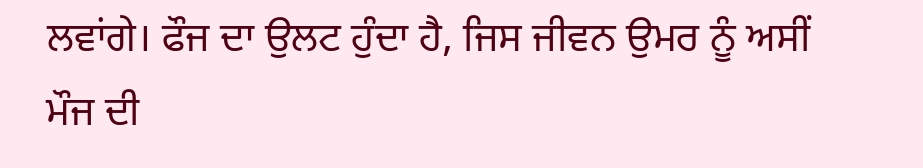ਲਵਾਂਗੇ। ਫੌਜ ਦਾ ਉਲਟ ਹੁੰਦਾ ਹੈ, ਜਿਸ ਜੀਵਨ ਉਮਰ ਨੂੰ ਅਸੀਂ ਮੌਜ ਦੀ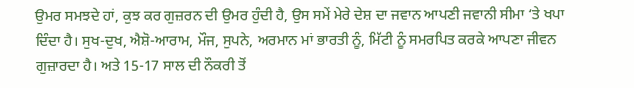ਉਮਰ ਸਮਝਦੇ ਹਾਂ, ਕੁਝ ਕਰ ਗੁਜ਼ਰਨ ਦੀ ਉਮਰ ਹੁੰਦੀ ਹੈ, ਉਸ ਸਮੇਂ ਮੇਰੇ ਦੇਸ਼ ਦਾ ਜਵਾਨ ਆਪਣੀ ਜਵਾਨੀ ਸੀਮਾ ‘ਤੇ ਖਪਾ ਦਿੰਦਾ ਹੈ। ਸੁਖ-ਦੁਖ, ਐਸ਼ੋ-ਆਰਾਮ, ਮੌਜ, ਸੁਪਨੇ, ਅਰਮਾਨ ਮਾਂ ਭਾਰਤੀ ਨੂੰ, ਮਿੱਟੀ ਨੂੰ ਸਮਰਪਿਤ ਕਰਕੇ ਆਪਣਾ ਜੀਵਨ ਗੁਜ਼ਾਰਦਾ ਹੈ। ਅਤੇ 15-17 ਸਾਲ ਦੀ ਨੌਕਰੀ ਤੋਂ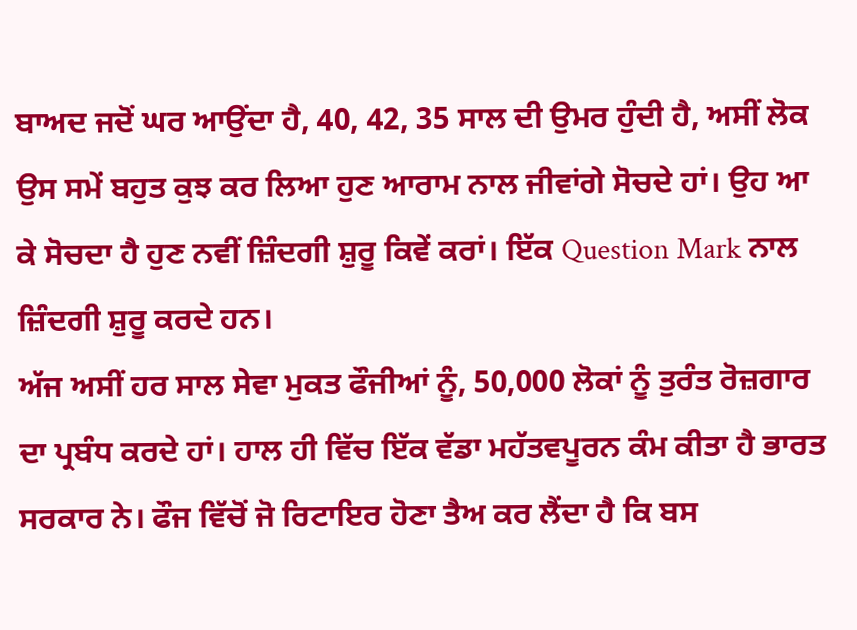ਬਾਅਦ ਜਦੋਂ ਘਰ ਆਉਂਦਾ ਹੈ, 40, 42, 35 ਸਾਲ ਦੀ ਉਮਰ ਹੁੰਦੀ ਹੈ, ਅਸੀਂ ਲੋਕ ਉਸ ਸਮੇਂ ਬਹੁਤ ਕੁਝ ਕਰ ਲਿਆ ਹੁਣ ਆਰਾਮ ਨਾਲ ਜੀਵਾਂਗੇ ਸੋਚਦੇ ਹਾਂ। ਉਹ ਆ ਕੇ ਸੋਚਦਾ ਹੈ ਹੁਣ ਨਵੀਂ ਜ਼ਿੰਦਗੀ ਸ਼ੁਰੂ ਕਿਵੇਂ ਕਰਾਂ। ਇੱਕ Question Mark ਨਾਲ ਜ਼ਿੰਦਗੀ ਸ਼ੁਰੂ ਕਰਦੇ ਹਨ।
ਅੱਜ ਅਸੀਂ ਹਰ ਸਾਲ ਸੇਵਾ ਮੁਕਤ ਫੌਜੀਆਂ ਨੂੰ, 50,000 ਲੋਕਾਂ ਨੂੰ ਤੁਰੰਤ ਰੋਜ਼ਗਾਰ ਦਾ ਪ੍ਰਬੰਧ ਕਰਦੇ ਹਾਂ। ਹਾਲ ਹੀ ਵਿੱਚ ਇੱਕ ਵੱਡਾ ਮਹੱਤਵਪੂਰਨ ਕੰਮ ਕੀਤਾ ਹੈ ਭਾਰਤ ਸਰਕਾਰ ਨੇ। ਫੌਜ ਵਿੱਚੋਂ ਜੋ ਰਿਟਾਇਰ ਹੋਣਾ ਤੈਅ ਕਰ ਲੈਂਦਾ ਹੈ ਕਿ ਬਸ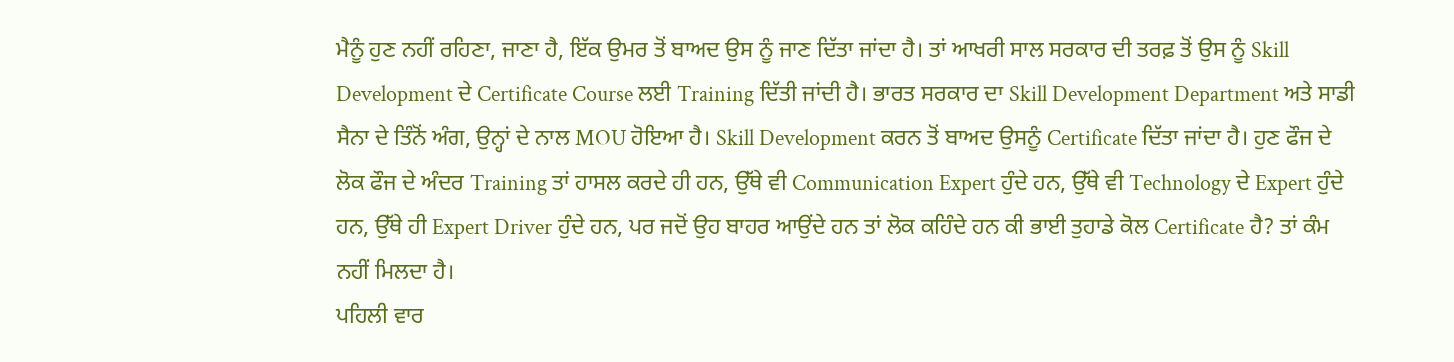ਮੈਨੂੰ ਹੁਣ ਨਹੀਂ ਰਹਿਣਾ, ਜਾਣਾ ਹੈ, ਇੱਕ ਉਮਰ ਤੋਂ ਬਾਅਦ ਉਸ ਨੂੰ ਜਾਣ ਦਿੱਤਾ ਜਾਂਦਾ ਹੈ। ਤਾਂ ਆਖਰੀ ਸਾਲ ਸਰਕਾਰ ਦੀ ਤਰਫ਼ ਤੋਂ ਉਸ ਨੂੰ Skill Development ਦੇ Certificate Course ਲਈ Training ਦਿੱਤੀ ਜਾਂਦੀ ਹੈ। ਭਾਰਤ ਸਰਕਾਰ ਦਾ Skill Development Department ਅਤੇ ਸਾਡੀ ਸੈਨਾ ਦੇ ਤਿੰਨੋਂ ਅੰਗ, ਉਨ੍ਹਾਂ ਦੇ ਨਾਲ MOU ਹੋਇਆ ਹੈ। Skill Development ਕਰਨ ਤੋਂ ਬਾਅਦ ਉਸਨੂੰ Certificate ਦਿੱਤਾ ਜਾਂਦਾ ਹੈ। ਹੁਣ ਫੌਜ ਦੇ ਲੋਕ ਫੌਜ ਦੇ ਅੰਦਰ Training ਤਾਂ ਹਾਸਲ ਕਰਦੇ ਹੀ ਹਨ, ਉੱਥੇ ਵੀ Communication Expert ਹੁੰਦੇ ਹਨ, ਉੱਥੇ ਵੀ Technology ਦੇ Expert ਹੁੰਦੇ ਹਨ, ਉੱਥੇ ਹੀ Expert Driver ਹੁੰਦੇ ਹਨ, ਪਰ ਜਦੋਂ ਉਹ ਬਾਹਰ ਆਉਂਦੇ ਹਨ ਤਾਂ ਲੋਕ ਕਹਿੰਦੇ ਹਨ ਕੀ ਭਾਈ ਤੁਹਾਡੇ ਕੋਲ Certificate ਹੈ? ਤਾਂ ਕੰਮ ਨਹੀਂ ਮਿਲਦਾ ਹੈ।
ਪਹਿਲੀ ਵਾਰ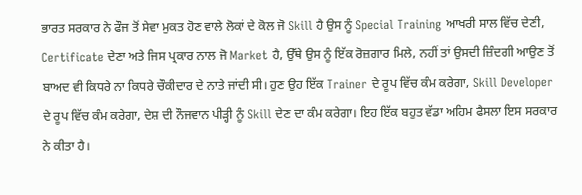ਭਾਰਤ ਸਰਕਾਰ ਨੇ ਫੌਜ ਤੋਂ ਸੇਵਾ ਮੁਕਤ ਹੋਣ ਵਾਲੇ ਲੋਕਾਂ ਦੇ ਕੋਲ ਜੋ Skill ਹੈ ਉਸ ਨੂੰ Special Training ਆਖਰੀ ਸਾਲ ਵਿੱਚ ਦੇਣੀ, Certificate ਦੇਣਾ ਅਤੇ ਜਿਸ ਪ੍ਰਕਾਰ ਨਾਲ ਜੋ Market ਹੈ, ਉੱਥੇ ਉਸ ਨੂੰ ਇੱਕ ਰੋਜ਼ਗਾਰ ਮਿਲੇ, ਨਹੀਂ ਤਾਂ ਉਸਦੀ ਜ਼ਿੰਦਗੀ ਆਉਣ ਤੋਂ ਬਾਅਦ ਵੀ ਕਿਧਰੇ ਨਾ ਕਿਧਰੇ ਚੌਕੀਦਾਰ ਦੇ ਨਾਤੇ ਜਾਂਦੀ ਸੀ। ਹੁਣ ਉਹ ਇੱਕ Trainer ਦੇ ਰੂਪ ਵਿੱਚ ਕੰਮ ਕਰੇਗਾ, Skill Developer ਦੇ ਰੂਪ ਵਿੱਚ ਕੰਮ ਕਰੇਗਾ, ਦੇਸ਼ ਦੀ ਨੌਜਵਾਨ ਪੀੜ੍ਹੀ ਨੂੰ Skill ਦੇਣ ਦਾ ਕੰਮ ਕਰੇਗਾ। ਇਹ ਇੱਕ ਬਹੁਤ ਵੱਡਾ ਅਹਿਮ ਫੈਸਲਾ ਇਸ ਸਰਕਾਰ ਨੇ ਕੀਤਾ ਹੈ।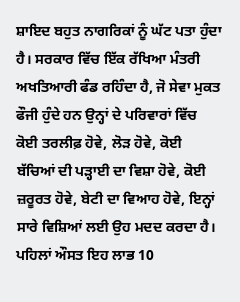ਸ਼ਾਇਦ ਬਹੁਤ ਨਾਗਰਿਕਾਂ ਨੂੰ ਘੱਟ ਪਤਾ ਹੁੰਦਾ ਹੈ। ਸਰਕਾਰ ਵਿੱਚ ਇੱਕ ਰੱਖਿਆ ਮੰਤਰੀ ਅਖਤਿਆਰੀ ਫੰਡ ਰਹਿੰਦਾ ਹੈ, ਜੋ ਸੇਵਾ ਮੁਕਤ ਫੌਜੀ ਹੁੰਦੇ ਹਨ ਉਨ੍ਹਾਂ ਦੇ ਪਰਿਵਾਰਾਂ ਵਿੱਚ ਕੋਈ ਤਰਲੀਫ਼ ਹੋਵੇ, ਲੋੜ ਹੋਵੇ, ਕੋਈ ਬੱਚਿਆਂ ਦੀ ਪੜ੍ਹਾਈ ਦਾ ਵਿਸ਼ਾ ਹੋਵੇ, ਕੋਈ ਜ਼ਰੂਰਤ ਹੋਵੇ, ਬੇਟੀ ਦਾ ਵਿਆਹ ਹੋਵੇ, ਇਨ੍ਹਾਂ ਸਾਰੇ ਵਿਸ਼ਿਆਂ ਲਈ ਉਹ ਮਦਦ ਕਰਦਾ ਹੈ। ਪਹਿਲਾਂ ਔਸਤ ਇਹ ਲਾਭ 10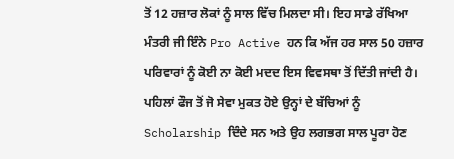ਤੋਂ 12 ਹਜ਼ਾਰ ਲੋਕਾਂ ਨੂੰ ਸਾਲ ਵਿੱਚ ਮਿਲਦਾ ਸੀ। ਇਹ ਸਾਡੇ ਰੱਖਿਆ ਮੰਤਰੀ ਜੀ ਇੰਨੇ Pro Active ਹਨ ਕਿ ਅੱਜ ਹਰ ਸਾਲ 50 ਹਜ਼ਾਰ ਪਰਿਵਾਰਾਂ ਨੂੰ ਕੋਈ ਨਾ ਕੋਈ ਮਦਦ ਇਸ ਵਿਵਸਥਾ ਤੋਂ ਦਿੱਤੀ ਜਾਂਦੀ ਹੈ। ਪਹਿਲਾਂ ਫੌਜ ਤੋਂ ਜੋ ਸੇਵਾ ਮੁਕਤ ਹੋਏ ਉਨ੍ਹਾਂ ਦੇ ਬੱਚਿਆਂ ਨੂੰ Scholarship ਦਿੰਦੇ ਸਨ ਅਤੇ ਉਹ ਲਗਭਗ ਸਾਲ ਪੂਰਾ ਹੋਣ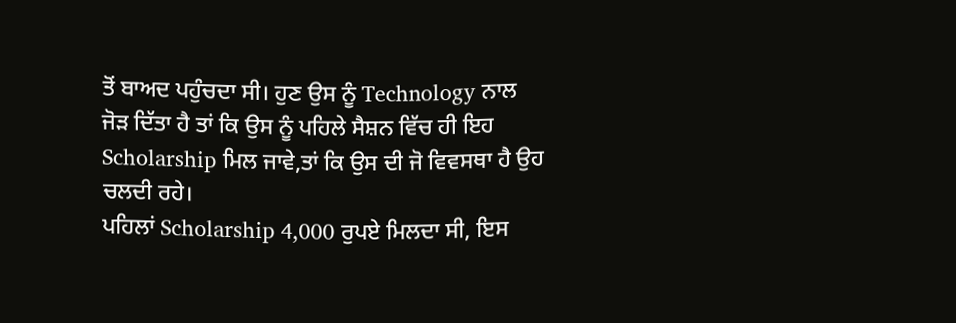ਤੋਂ ਬਾਅਦ ਪਹੁੰਚਦਾ ਸੀ। ਹੁਣ ਉਸ ਨੂੰ Technology ਨਾਲ ਜੋੜ ਦਿੱਤਾ ਹੈ ਤਾਂ ਕਿ ਉਸ ਨੂੰ ਪਹਿਲੇ ਸੈਸ਼ਨ ਵਿੱਚ ਹੀ ਇਹ Scholarship ਮਿਲ ਜਾਵੇ,ਤਾਂ ਕਿ ਉਸ ਦੀ ਜੋ ਵਿਵਸਥਾ ਹੈ ਉਹ ਚਲਦੀ ਰਹੇ।
ਪਹਿਲਾਂ Scholarship 4,000 ਰੁਪਏ ਮਿਲਦਾ ਸੀ, ਇਸ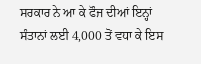ਸਰਕਾਰ ਨੇ ਆ ਕੇ ਫੌਜ ਦੀਆਂ ਇਨ੍ਹਾਂ ਸੰਤਾਨਾਂ ਲਈ 4,000 ਤੋਂ ਵਧਾ ਕੇ ਇਸ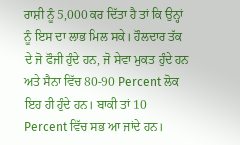ਰਾਸ਼ੀ ਨੂੰ 5,000 ਕਰ ਦਿੱਤਾ ਹੈ ਤਾਂ ਕਿ ਉਨ੍ਹਾਂ ਨੂੰ ਇਸ ਦਾ ਲਾਭ ਮਿਲ ਸਕੇ। ਹੌਲਦਾਰ ਤੱਕ ਦੇ ਜੋ ਫੌਜੀ ਹੁੰਦੇ ਹਨ, ਜੋ ਸੇਵਾ ਮੁਕਤ ਹੁੰਦੇ ਹਨ ਅਤੇ ਸੈਨਾ ਵਿੱਚ 80-90 Percent ਲੋਕ ਇਹ ਹੀ ਹੁੰਦੇ ਹਨ। ਬਾਕੀ ਤਾਂ 10 Percent ਵਿੱਚ ਸਭ ਆ ਜਾਂਦੇ ਹਨ।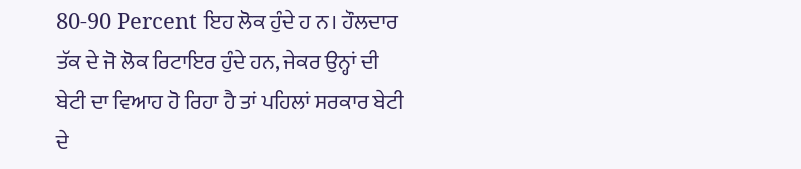80-90 Percent ਇਹ ਲੋਕ ਹੁੰਦੇ ਹ ਨ। ਹੌਲਦਾਰ ਤੱਕ ਦੇ ਜੋ ਲੋਕ ਰਿਟਾਇਰ ਹੁੰਦੇ ਹਨ, ਜੇਕਰ ਉਨ੍ਹਾਂ ਦੀ ਬੇਟੀ ਦਾ ਵਿਆਹ ਹੋ ਰਿਹਾ ਹੈ ਤਾਂ ਪਹਿਲਾਂ ਸਰਕਾਰ ਬੇਟੀ ਦੇ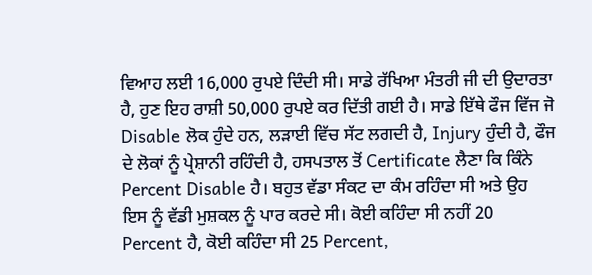ਵਿਆਹ ਲਈ 16,000 ਰੁਪਏ ਦਿੰਦੀ ਸੀ। ਸਾਡੇ ਰੱਖਿਆ ਮੰਤਰੀ ਜੀ ਦੀ ਉਦਾਰਤਾ ਹੈ, ਹੁਣ ਇਹ ਰਾਸ਼ੀ 50,000 ਰੁਪਏ ਕਰ ਦਿੱਤੀ ਗਈ ਹੈ। ਸਾਡੇ ਇੱਥੇ ਫੌਜ ਵਿੱਜ ਜੋ Disable ਲੋਕ ਹੁੰਦੇ ਹਨ, ਲੜਾਈ ਵਿੱਚ ਸੱਟ ਲਗਦੀ ਹੈ, Injury ਹੁੰਦੀ ਹੈ, ਫੌਜ ਦੇ ਲੋਕਾਂ ਨੂੰ ਪ੍ਰੇਸ਼ਾਨੀ ਰਹਿੰਦੀ ਹੈ, ਹਸਪਤਾਲ ਤੋਂ Certificate ਲੈਣਾ ਕਿ ਕਿੰਨੇ Percent Disable ਹੈ। ਬਹੁਤ ਵੱਡਾ ਸੰਕਟ ਦਾ ਕੰਮ ਰਹਿੰਦਾ ਸੀ ਅਤੇ ਉਹ ਇਸ ਨੂੰ ਵੱਡੀ ਮੁਸ਼ਕਲ ਨੂੰ ਪਾਰ ਕਰਦੇ ਸੀ। ਕੋਈ ਕਹਿੰਦਾ ਸੀ ਨਹੀਂ 20 Percent ਹੈ, ਕੋਈ ਕਹਿੰਦਾ ਸੀ 25 Percent,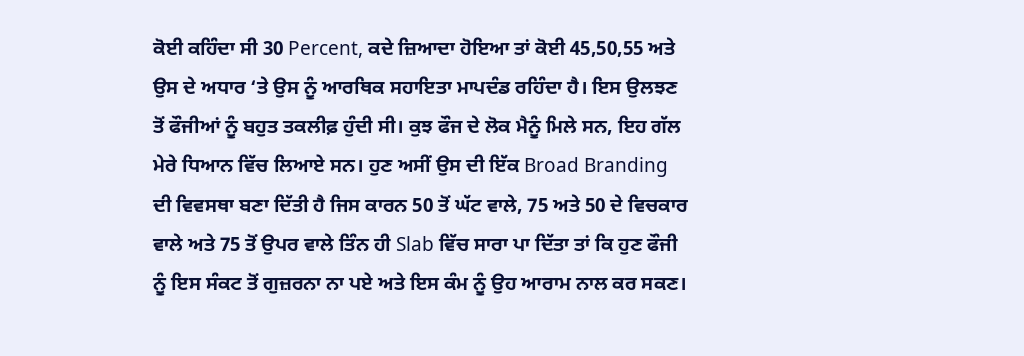ਕੋਈ ਕਹਿੰਦਾ ਸੀ 30 Percent, ਕਦੇ ਜ਼ਿਆਦਾ ਹੋਇਆ ਤਾਂ ਕੋਈ 45,50,55 ਅਤੇ ਉਸ ਦੇ ਅਧਾਰ ‘ਤੇ ਉਸ ਨੂੰ ਆਰਥਿਕ ਸਹਾਇਤਾ ਮਾਪਦੰਡ ਰਹਿੰਦਾ ਹੈ। ਇਸ ਉਲਝਣ ਤੋਂ ਫੌਜੀਆਂ ਨੂੰ ਬਹੁਤ ਤਕਲੀਫ਼ ਹੁੰਦੀ ਸੀ। ਕੁਝ ਫੌਜ ਦੇ ਲੋਕ ਮੈਨੂੰ ਮਿਲੇ ਸਨ, ਇਹ ਗੱਲ ਮੇਰੇ ਧਿਆਨ ਵਿੱਚ ਲਿਆਏ ਸਨ। ਹੁਣ ਅਸੀਂ ਉਸ ਦੀ ਇੱਕ Broad Branding ਦੀ ਵਿਵਸਥਾ ਬਣਾ ਦਿੱਤੀ ਹੈ ਜਿਸ ਕਾਰਨ 50 ਤੋਂ ਘੱਟ ਵਾਲੇ, 75 ਅਤੇ 50 ਦੇ ਵਿਚਕਾਰ ਵਾਲੇ ਅਤੇ 75 ਤੋਂ ਉਪਰ ਵਾਲੇ ਤਿੰਨ ਹੀ Slab ਵਿੱਚ ਸਾਰਾ ਪਾ ਦਿੱਤਾ ਤਾਂ ਕਿ ਹੁਣ ਫੌਜੀ ਨੂੰ ਇਸ ਸੰਕਟ ਤੋਂ ਗੁਜ਼ਰਨਾ ਨਾ ਪਏ ਅਤੇ ਇਸ ਕੰਮ ਨੂੰ ਉਹ ਆਰਾਮ ਨਾਲ ਕਰ ਸਕਣ।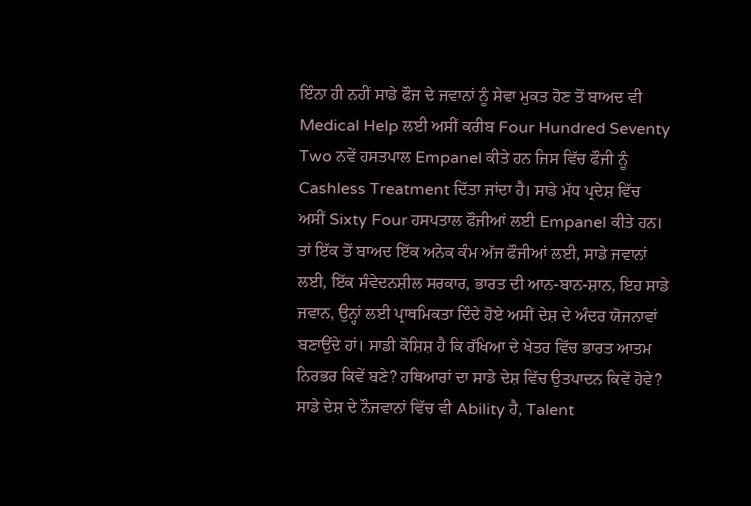ਇੰਨਾ ਹੀ ਨਹੀਂ ਸਾਡੇ ਫੌਜ ਦੇ ਜਵਾਨਾਂ ਨੂੰ ਸੇਵਾ ਮੁਕਤ ਹੋਣ ਤੋਂ ਬਾਅਦ ਵੀ Medical Help ਲਈ ਅਸੀਂ ਕਰੀਬ Four Hundred Seventy Two ਨਵੇਂ ਹਸਤਪਾਲ Empanel ਕੀਤੇ ਹਨ ਜਿਸ ਵਿੱਚ ਫੌਜੀ ਨੂੰ Cashless Treatment ਦਿੱਤਾ ਜਾਂਦਾ ਹੈ। ਸਾਡੇ ਮੱਧ ਪ੍ਰਦੇਸ਼ ਵਿੱਚ ਅਸੀਂ Sixty Four ਹਸਪਤਾਲ ਫੌਜੀਆਂ ਲਈ Empanel ਕੀਤੇ ਹਨ। ਤਾਂ ਇੱਕ ਤੋਂ ਬਾਅਦ ਇੱਕ ਅਨੇਕ ਕੰਮ ਅੱਜ ਫੌਜੀਆਂ ਲਈ, ਸਾਡੇ ਜਵਾਨਾਂ ਲਈ, ਇੱਕ ਸੰਵੇਦਨਸ਼ੀਲ ਸਰਕਾਰ, ਭਾਰਤ ਦੀ ਆਨ-ਬਾਨ-ਸ਼ਾਨ, ਇਹ ਸਾਡੇ ਜਵਾਨ, ਉਨ੍ਹਾਂ ਲਈ ਪ੍ਰਾਥਮਿਕਤਾ ਦਿੰਦੇ ਹੋਏ ਅਸੀਂ ਦੇਸ਼ ਦੇ ਅੰਦਰ ਯੋਜਨਾਵਾਂ ਬਣਾਉਂਦੇ ਹਾਂ। ਸਾਡੀ ਕੋਸ਼ਿਸ਼ ਹੈ ਕਿ ਰੱਖਿਆ ਦੇ ਖੇਤਰ ਵਿੱਚ ਭਾਰਤ ਆਤਮ ਨਿਰਭਰ ਕਿਵੇਂ ਬਣੇ? ਹਥਿਆਰਾਂ ਦਾ ਸਾਡੇ ਦੇਸ਼ ਵਿੱਚ ਉਤਪਾਦਨ ਕਿਵੇਂ ਹੋਵੇ? ਸਾਡੇ ਦੇਸ਼ ਦੇ ਨੌਜਵਾਨਾਂ ਵਿੱਚ ਵੀ Ability ਹੈ, Talent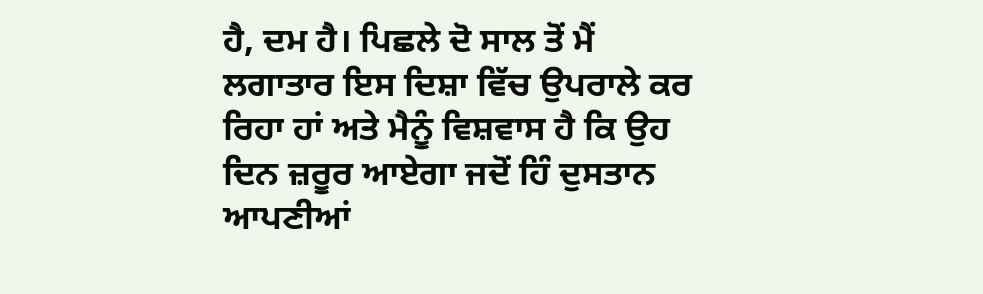ਹੈ, ਦਮ ਹੈ। ਪਿਛਲੇ ਦੋ ਸਾਲ ਤੋਂ ਮੈਂ ਲਗਾਤਾਰ ਇਸ ਦਿਸ਼ਾ ਵਿੱਚ ਉਪਰਾਲੇ ਕਰ ਰਿਹਾ ਹਾਂ ਅਤੇ ਮੈਨੂੰ ਵਿਸ਼ਵਾਸ ਹੈ ਕਿ ਉਹ ਦਿਨ ਜ਼ਰੂਰ ਆਏਗਾ ਜਦੋਂ ਹਿੰ ਦੁਸਤਾਨ ਆਪਣੀਆਂ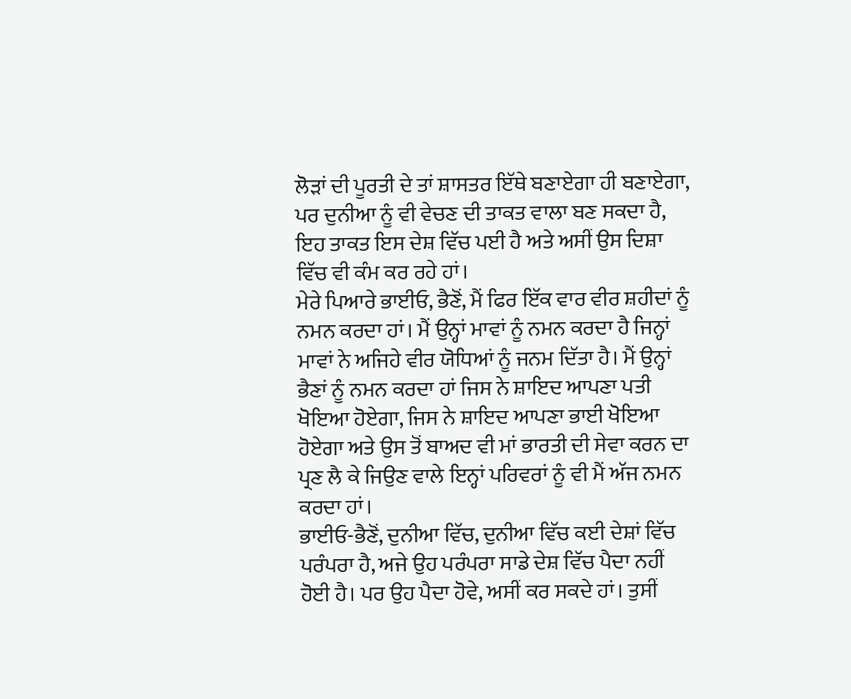ਲੋੜਾਂ ਦੀ ਪੂਰਤੀ ਦੇ ਤਾਂ ਸ਼ਾਸਤਰ ਇੱਥੇ ਬਣਾਏਗਾ ਹੀ ਬਣਾਏਗਾ, ਪਰ ਦੁਨੀਆ ਨੂੰ ਵੀ ਵੇਚਣ ਦੀ ਤਾਕਤ ਵਾਲਾ ਬਣ ਸਕਦਾ ਹੈ, ਇਹ ਤਾਕਤ ਇਸ ਦੇਸ਼ ਵਿੱਚ ਪਈ ਹੈ ਅਤੇ ਅਸੀਂ ਉਸ ਦਿਸ਼ਾ ਵਿੱਚ ਵੀ ਕੰਮ ਕਰ ਰਹੇ ਹਾਂ।
ਮੇਰੇ ਪਿਆਰੇ ਭਾਈਓ, ਭੈਣੋਂ, ਮੈਂ ਫਿਰ ਇੱਕ ਵਾਰ ਵੀਰ ਸ਼ਹੀਦਾਂ ਨੂੰ ਨਮਨ ਕਰਦਾ ਹਾਂ। ਮੈਂ ਉਨ੍ਹਾਂ ਮਾਵਾਂ ਨੂੰ ਨਮਨ ਕਰਦਾ ਹੈ ਜਿਨ੍ਹਾਂ ਮਾਵਾਂ ਨੇ ਅਜਿਹੇ ਵੀਰ ਯੋਧਿਆਂ ਨੂੰ ਜਨਮ ਦਿੱਤਾ ਹੈ। ਮੈਂ ਉਨ੍ਹਾਂ ਭੈਣਾਂ ਨੂੰ ਨਮਨ ਕਰਦਾ ਹਾਂ ਜਿਸ ਨੇ ਸ਼ਾਇਦ ਆਪਣਾ ਪਤੀ ਖੋਇਆ ਹੋਏਗਾ, ਜਿਸ ਨੇ ਸ਼ਾਇਦ ਆਪਣਾ ਭਾਈ ਖੋਇਆ ਹੋਏਗਾ ਅਤੇ ਉਸ ਤੋਂ ਬਾਅਦ ਵੀ ਮਾਂ ਭਾਰਤੀ ਦੀ ਸੇਵਾ ਕਰਨ ਦਾ ਪ੍ਰਣ ਲੈ ਕੇ ਜਿਉਣ ਵਾਲੇ ਇਨ੍ਹਾਂ ਪਰਿਵਰਾਂ ਨੂੰ ਵੀ ਮੈਂ ਅੱਜ ਨਮਨ ਕਰਦਾ ਹਾਂ।
ਭਾਈਓ-ਭੈਣੋਂ, ਦੁਨੀਆ ਵਿੱਚ, ਦੁਨੀਆ ਵਿੱਚ ਕਈ ਦੇਸ਼ਾਂ ਵਿੱਚ ਪਰੰਪਰਾ ਹੈ, ਅਜੇ ਉਹ ਪਰੰਪਰਾ ਸਾਡੇ ਦੇਸ਼ ਵਿੱਚ ਪੈਦਾ ਨਹੀਂ ਹੋਈ ਹੈ। ਪਰ ਉਹ ਪੈਦਾ ਹੋਵੇ, ਅਸੀਂ ਕਰ ਸਕਦੇ ਹਾਂ। ਤੁਸੀਂ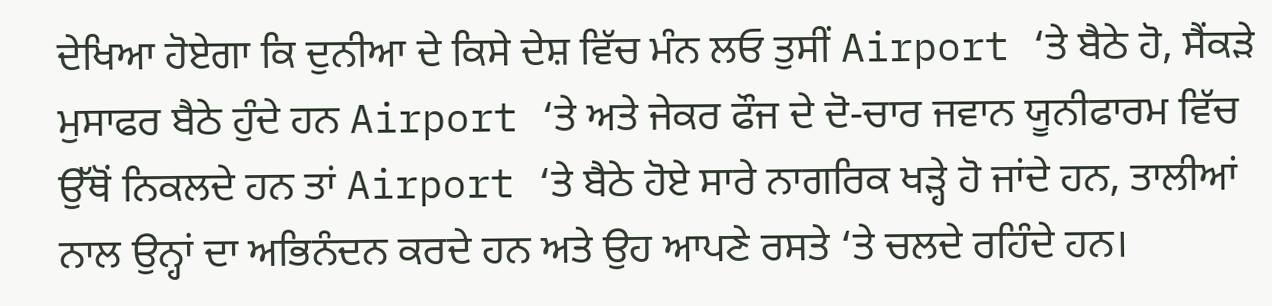ਦੇਖਿਆ ਹੋਏਗਾ ਕਿ ਦੁਨੀਆ ਦੇ ਕਿਸੇ ਦੇਸ਼ ਵਿੱਚ ਮੰਨ ਲਓ ਤੁਸੀਂ Airport ‘ਤੇ ਬੈਠੇ ਹੋ, ਸੈਂਕੜੇ ਮੁਸਾਫਰ ਬੈਠੇ ਹੁੰਦੇ ਹਨ Airport ‘ਤੇ ਅਤੇ ਜੇਕਰ ਫੌਜ ਦੇ ਦੋ-ਚਾਰ ਜਵਾਨ ਯੂਨੀਫਾਰਮ ਵਿੱਚ ਉੱਥੋਂ ਨਿਕਲਦੇ ਹਨ ਤਾਂ Airport ‘ਤੇ ਬੈਠੇ ਹੋਏ ਸਾਰੇ ਨਾਗਰਿਕ ਖੜ੍ਹੇ ਹੋ ਜਾਂਦੇ ਹਨ, ਤਾਲੀਆਂ ਨਾਲ ਉਨ੍ਹਾਂ ਦਾ ਅਭਿਨੰਦਨ ਕਰਦੇ ਹਨ ਅਤੇ ਉਹ ਆਪਣੇ ਰਸਤੇ ‘ਤੇ ਚਲਦੇ ਰਹਿੰਦੇ ਹਨ।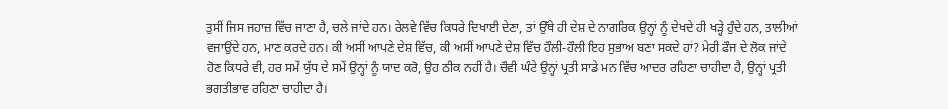ਤੁਸੀਂ ਜਿਸ ਜਹਾਜ਼ ਵਿੱਚ ਜਾਣਾ ਹੈ, ਚਲੇ ਜਾਂਦੇ ਹਨ। ਰੇਲਵੇ ਵਿੱਚ ਕਿਧਰੇ ਦਿਖਾਈ ਦੇਣਾ, ਤਾਂ ਉੱਥੇ ਹੀ ਦੇਸ਼ ਦੇ ਨਾਗਰਿਕ ਉਨ੍ਹਾਂ ਨੂੰ ਦੇਖਦੇ ਹੀ ਖੜ੍ਹੇ ਹੁੰਦੇ ਹਨ, ਤਾਲੀਆਂ ਵਜਾਉਂਦੇ ਹਨ, ਮਾਣ ਕਰਦੇ ਹਨ। ਕੀ ਅਸੀਂ ਆਪਣੇ ਦੇਸ਼ ਵਿੱਚ, ਕੀ ਅਸੀਂ ਆਪਣੇ ਦੇਸ਼ ਵਿੱਚ ਹੌਲੀ-ਹੌਲੀ ਇਹ ਸੁਭਾਅ ਬਣਾ ਸਕਦੇ ਹਾਂ? ਮੇਰੀ ਫੌਜ ਦੇ ਲੋਕ ਜਾਂਦੇ ਹੋਣ ਕਿਧਰੇ ਵੀ, ਹਰ ਸਮੇਂ ਯੁੱਧ ਦੇ ਸਮੇਂ ਉਨ੍ਹਾਂ ਨੂੰ ਯਾਦ ਕਰੋ, ਉਹ ਠੀਕ ਨਹੀਂ ਹੈ। ਚੌਵੀ ਘੰਟੇ ਉਨ੍ਹਾਂ ਪ੍ਰਤੀ ਸਾਡੇ ਮਨ ਵਿੱਚ ਆਦਰ ਰਹਿਣਾ ਚਾਹੀਦਾ ਹੈ, ਉਨ੍ਹਾਂ ਪ੍ਰਤੀ ਭਗਤੀਭਾਵ ਰਹਿਣਾ ਚਾਹੀਦਾ ਹੈ।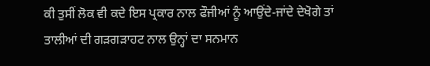ਕੀ ਤੁਸੀਂ ਲੋਕ ਵੀ ਕਦੇ ਇਸ ਪ੍ਰਕਾਰ ਨਾਲ ਫੌਜੀਆਂ ਨੂੰ ਆਉਂਦੇ-ਜਾਂਦੇ ਦੇਖੋਗੇ ਤਾਂ ਤਾਲੀਆਂ ਦੀ ਗੜਗੜਾਹਟ ਨਾਲ ਉਨ੍ਹਾਂ ਦਾ ਸਨਮਾਨ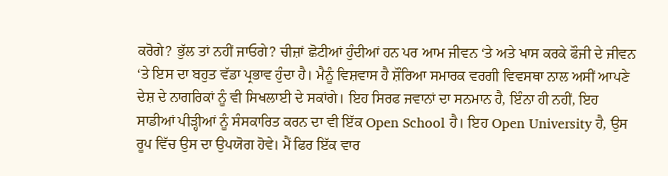ਕਰੋਗੇ? ਭੁੱਲ ਤਾਂ ਨਹੀਂ ਜਾਓਗੇ? ਚੀਜ਼ਾਂ ਛੋਟੀਆਂ ਹੁੰਦੀਆਂ ਹਨ ਪਰ ਆਮ ਜੀਵਨ ‘ਤੇ ਅਤੇ ਖਾਸ ਕਰਕੇ ਫੌਜੀ ਦੇ ਜੀਵਨ ‘ਤੇ ਇਸ ਦਾ ਬਹੁਤ ਵੱਡਾ ਪ੍ਰਭਾਵ ਹੁੰਦਾ ਹੈ। ਮੈਨੂੰ ਵਿਸ਼ਵਾਸ ਹੈ ਸ਼ੌਰਿਆ ਸਮਾਰਕ ਵਰਗੀ ਵਿਵਸਥਾ ਨਾਲ ਅਸੀਂ ਆਪਣੇ ਦੇਸ਼ ਦੇ ਨਾਗਰਿਕਾਂ ਨੂੰ ਵੀ ਸਿਖਲਾਈ ਦੇ ਸਕਾਂਗੇ। ਇਹ ਸਿਰਫ ਜਵਾਨਾਂ ਦਾ ਸਨਮਾਨ ਹੈ, ਇੰਨਾ ਹੀ ਨਹੀਂ, ਇਹ ਸਾਡੀਆਂ ਪੀੜ੍ਹੀਆਂ ਨੂੰ ਸੰਸਕਾਰਿਤ ਕਰਨ ਦਾ ਵੀ ਇੱਕ Open School ਹੈ। ਇਹ Open University ਹੈ, ਉਸ ਰੂਪ ਵਿੱਚ ਉਸ ਦਾ ਉਪਯੋਗ ਹੋਵੇ। ਮੈਂ ਫਿਰ ਇੱਕ ਵਾਰ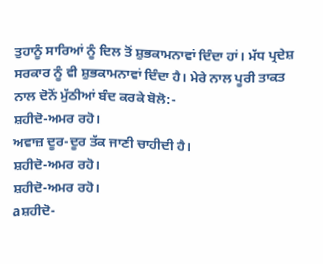ਤੁਹਾਨੂੰ ਸਾਰਿਆਂ ਨੂੰ ਦਿਲ ਤੋਂ ਸ਼ੁਭਕਾਮਨਾਵਾਂ ਦਿੰਦਾ ਹਾਂ। ਮੱਧ ਪ੍ਰਦੇਸ਼ ਸਰਕਾਰ ਨੂੰ ਵੀ ਸ਼ੁਭਕਾਮਨਾਵਾਂ ਦਿੰਦਾ ਹੈ। ਮੇਰੇ ਨਾਲ ਪੂਰੀ ਤਾਕਤ ਨਾਲ ਦੋਨੋਂ ਮੁੱਠੀਆਂ ਬੰਦ ਕਰਕੇ ਬੋਲੋ:-
ਸ਼ਹੀਦੋ-ਅਮਰ ਰਹੋ।
ਅਵਾਜ਼ ਦੂਰ-ਦੂਰ ਤੱਕ ਜਾਣੀ ਚਾਹੀਦੀ ਹੈ।
ਸ਼ਹੀਦੋ-ਅਮਰ ਰਹੋ।
ਸ਼ਹੀਦੋ-ਅਮਰ ਰਹੋ।
aਸ਼ਹੀਦੋ-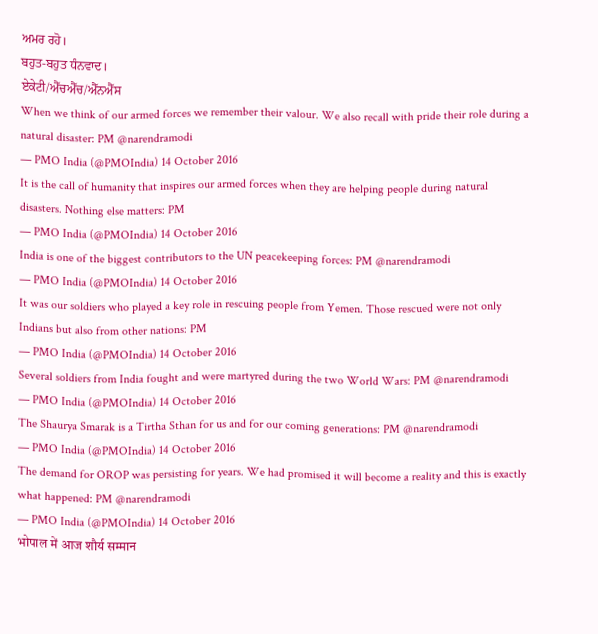ਅਮਰ ਰਹੋ।
ਬਹੁਤ-ਬਹੁਤ ਧੰਨਵਾਦ।
ਏਕੇਟੀ/ਐੱਚਐੱਚ/ਐੱਨਐੱਸ
When we think of our armed forces we remember their valour. We also recall with pride their role during a natural disaster: PM @narendramodi
— PMO India (@PMOIndia) 14 October 2016
It is the call of humanity that inspires our armed forces when they are helping people during natural disasters. Nothing else matters: PM
— PMO India (@PMOIndia) 14 October 2016
India is one of the biggest contributors to the UN peacekeeping forces: PM @narendramodi
— PMO India (@PMOIndia) 14 October 2016
It was our soldiers who played a key role in rescuing people from Yemen. Those rescued were not only Indians but also from other nations: PM
— PMO India (@PMOIndia) 14 October 2016
Several soldiers from India fought and were martyred during the two World Wars: PM @narendramodi
— PMO India (@PMOIndia) 14 October 2016
The Shaurya Smarak is a Tirtha Sthan for us and for our coming generations: PM @narendramodi
— PMO India (@PMOIndia) 14 October 2016
The demand for OROP was persisting for years. We had promised it will become a reality and this is exactly what happened: PM @narendramodi
— PMO India (@PMOIndia) 14 October 2016
भोपाल में आज शौर्य सम्मान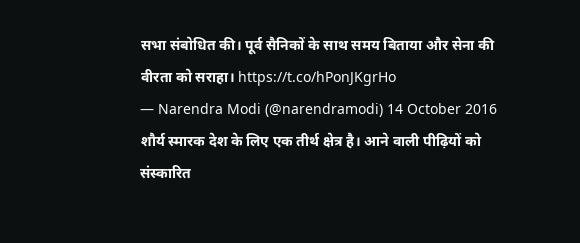सभा संबोधित की। पूर्व सैनिकों के साथ समय बिताया और सेना की वीरता को सराहा। https://t.co/hPonJKgrHo
— Narendra Modi (@narendramodi) 14 October 2016
शौर्य स्मारक देश के लिए एक तीर्थ क्षेत्र है। आने वाली पीढ़ियों को संस्कारित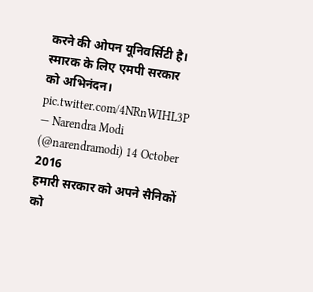करने की ओपन यूनिवर्सिटी है। स्मारक के लिए एमपी सरकार को अभिनंदन। pic.twitter.com/4NRnWIHL3P
— Narendra Modi (@narendramodi) 14 October 2016
हमारी सरकार को अपने सैनिकों को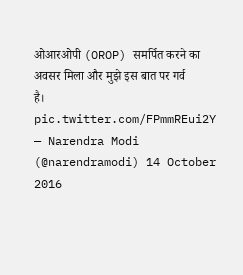ओआरओपी (OROP) समर्पित करने का अवसर मिला और मुझे इस बात पर गर्व है। pic.twitter.com/FPmmREui2Y
— Narendra Modi (@narendramodi) 14 October 2016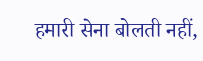हमारी सेना बोलती नहीं,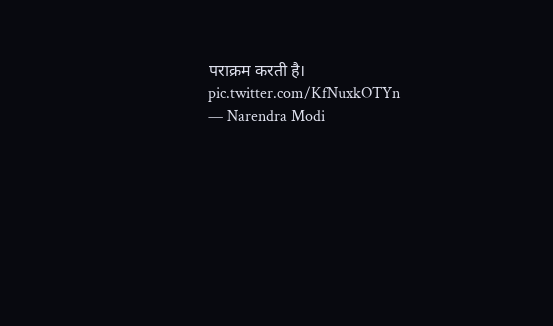पराक्रम करती है। pic.twitter.com/KfNuxkOTYn
— Narendra Modi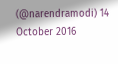(@narendramodi) 14 October 2016